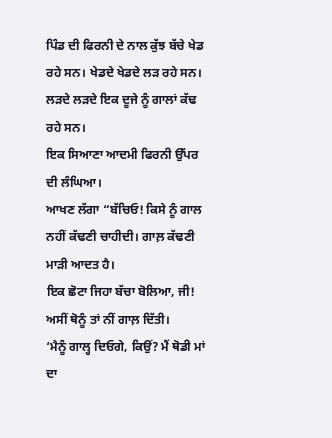ਪਿੰਡ ਦੀ ਫਿਰਨੀ ਦੇ ਨਾਲ ਕੁੱਝ ਬੱਚੇ ਖੇਡ ਰਹੇ ਸਨ। ਖੇਡਦੇ ਖੇਡਦੇ ਲੜ ਰਹੇ ਸਨ।
ਲੜਦੇ ਲੜਦੇ ਇਕ ਦੂਜੇ ਨੂੰ ਗਾਲਾਂ ਕੱਢ ਰਹੇ ਸਨ।
ਇਕ ਸਿਆਣਾ ਆਦਮੀ ਫਿਰਨੀ ਉੱਪਰ ਦੀ ਲੰਘਿਆ।
ਆਖਣ ਲੱਗਾ “ਬੱਚਿਓ! ਕਿਸੇ ਨੂੰ ਗਾਲ ਨਹੀਂ ਕੱਢਣੀ ਚਾਹੀਦੀ। ਗਾਲ਼ ਕੱਢਣੀ ਮਾੜੀ ਆਦਤ ਹੈ।
ਇਕ ਛੋਟਾ ਜਿਹਾ ਬੱਚਾ ਬੋਲਿਆ, ਜੀ! ਅਸੀਂ ਥੋਨੂੰ ਤਾਂ ਨੀਂ ਗਾਲ਼ ਦਿੱਤੀ।
‘ਮੈਨੂੰ ਗਾਲ੍ਹ ਦਿਓਗੇ, ਕਿਉਂ? ਮੈਂ ਥੋਡੀ ਮਾਂ ਦਾ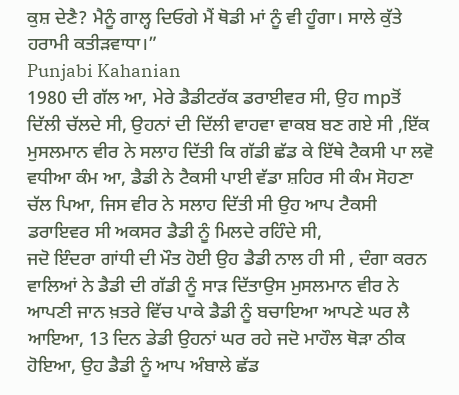ਕੁਸ਼ ਦੇਣੈ? ਮੈਨੂੰ ਗਾਲ੍ਹ ਦਿਓਗੇ ਮੈਂ ਥੋਡੀ ਮਾਂ ਨੂੰ ਵੀ ਹੂੰਗਾ। ਸਾਲੇ ਕੁੱਤੇ ਹਰਾਮੀ ਕਤੀੜਵਾਧਾ।”
Punjabi Kahanian
1980 ਦੀ ਗੱਲ ਆ, ਮੇਰੇ ਡੈਡੀਟਰੱਕ ਡਰਾਈਵਰ ਸੀ, ਉਹ mpਤੋਂ ਦਿੱਲੀ ਚੱਲਦੇ ਸੀ, ਉਹਨਾਂ ਦੀ ਦਿੱਲੀ ਵਾਹਵਾ ਵਾਕਬ ਬਣ ਗਏ ਸੀ ,ਇੱਕ ਮੁਸਲਮਾਨ ਵੀਰ ਨੇ ਸਲਾਹ ਦਿੱਤੀ ਕਿ ਗੱਡੀ ਛੱਡ ਕੇ ਇੱਥੇ ਟੈਕਸੀ ਪਾ ਲਵੋ ਵਧੀਆ ਕੰਮ ਆ, ਡੈਡੀ ਨੇ ਟੈਕਸੀ ਪਾਈ ਵੱਡਾ ਸ਼ਹਿਰ ਸੀ ਕੰਮ ਸੋਹਣਾ ਚੱਲ ਪਿਆ, ਜਿਸ ਵੀਰ ਨੇ ਸਲਾਹ ਦਿੱਤੀ ਸੀ ਉਹ ਆਪ ਟੈਕਸੀ ਡਰਾਇਵਰ ਸੀ ਅਕਸਰ ਡੈਡੀ ਨੂੰ ਮਿਲਦੇ ਰਹਿੰਦੇ ਸੀ,
ਜਦੋ ਇੰਦਰਾ ਗਾਂਧੀ ਦੀ ਮੌਤ ਹੋਈ ਉਹ ਡੈਡੀ ਨਾਲ ਹੀ ਸੀ , ਦੰਗਾ ਕਰਨ ਵਾਲਿਆਂ ਨੇ ਡੈਡੀ ਦੀ ਗੱਡੀ ਨੂੰ ਸਾੜ ਦਿੱਤਾਉਸ ਮੁਸਲਮਾਨ ਵੀਰ ਨੇ ਆਪਣੀ ਜਾਨ ਖ਼ਤਰੇ ਵਿੱਚ ਪਾਕੇ ਡੈਡੀ ਨੂੰ ਬਚਾਇਆ ਆਪਣੇ ਘਰ ਲੈ ਆਇਆ, 13 ਦਿਨ ਡੇਡੀ ਉਹਨਾਂ ਘਰ ਰਹੇ ਜਦੋ ਮਾਹੌਲ ਥੋੜਾ ਠੀਕ ਹੋਇਆ, ਉਹ ਡੈਡੀ ਨੂੰ ਆਪ ਅੰਬਾਲੇ ਛੱਡ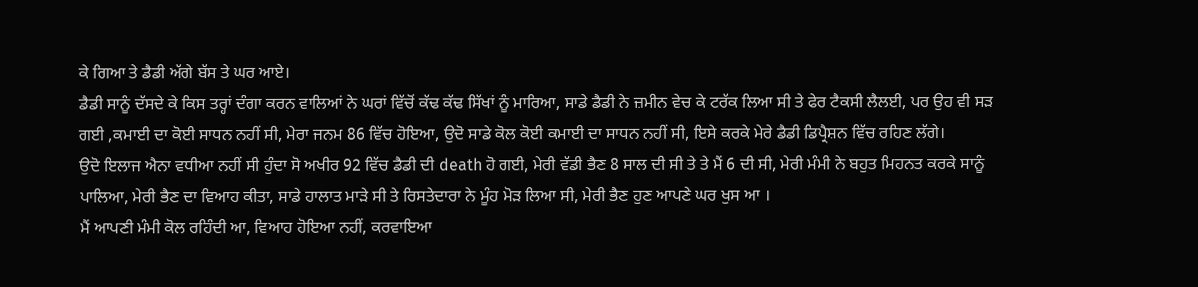ਕੇ ਗਿਆ ਤੇ ਡੈਡੀ ਅੱਗੇ ਬੱਸ ਤੇ ਘਰ ਆਏ।
ਡੈਡੀ ਸਾਨੂੰ ਦੱਸਦੇ ਕੇ ਕਿਸ ਤਰ੍ਹਾਂ ਦੰਗਾ ਕਰਨ ਵਾਲਿਆਂ ਨੇ ਘਰਾਂ ਵਿੱਚੋਂ ਕੱਢ ਕੱਢ ਸਿੱਖਾਂ ਨੂੰ ਮਾਰਿਆ, ਸਾਡੇ ਡੈਡੀ ਨੇ ਜ਼ਮੀਨ ਵੇਚ ਕੇ ਟਰੱਕ ਲਿਆ ਸੀ ਤੇ ਫੇਰ ਟੈਕਸੀ ਲੈਲਈ, ਪਰ ਉਹ ਵੀ ਸੜ ਗਈ ,ਕਮਾਈ ਦਾ ਕੋਈ ਸਾਧਨ ਨਹੀਂ ਸੀ, ਮੇਰਾ ਜਨਮ 86 ਵਿੱਚ ਹੋਇਆ, ਉਦੋ ਸਾਡੇ ਕੋਲ ਕੋਈ ਕਮਾਈ ਦਾ ਸਾਧਨ ਨਹੀਂ ਸੀ, ਇਸੇ ਕਰਕੇ ਮੇਰੇ ਡੈਡੀ ਡਿਪ੍ਰੈਸ਼ਨ ਵਿੱਚ ਰਹਿਣ ਲੱਗੇ।
ਉਦੋ ਇਲਾਜ ਐਨਾ ਵਧੀਆ ਨਹੀਂ ਸੀ ਹੁੰਦਾ ਸੋ ਅਖੀਰ 92 ਵਿੱਚ ਡੈਡੀ ਦੀ death ਹੋ ਗਈ, ਮੇਰੀ ਵੱਡੀ ਭੈਣ 8 ਸਾਲ ਦੀ ਸੀ ਤੇ ਤੇ ਮੈਂ 6 ਦੀ ਸੀ, ਮੇਰੀ ਮੰਮੀ ਨੇ ਬਹੁਤ ਮਿਹਨਤ ਕਰਕੇ ਸਾਨੂੰ ਪਾਲਿਆ, ਮੇਰੀ ਭੈਣ ਦਾ ਵਿਆਹ ਕੀਤਾ, ਸਾਡੇ ਹਾਲਾਤ ਮਾੜੇ ਸੀ ਤੇ ਰਿਸਤੇਦਾਰਾ ਨੇ ਮੂੰਹ ਮੋੜ ਲਿਆ ਸੀ, ਮੇਰੀ ਭੈਣ ਹੁਣ ਆਪਣੇ ਘਰ ਖੁਸ ਆ ।
ਮੈਂ ਆਪਣੀ ਮੰਮੀ ਕੋਲ ਰਹਿੰਦੀ ਆ, ਵਿਆਹ ਹੋਇਆ ਨਹੀਂ, ਕਰਵਾਇਆ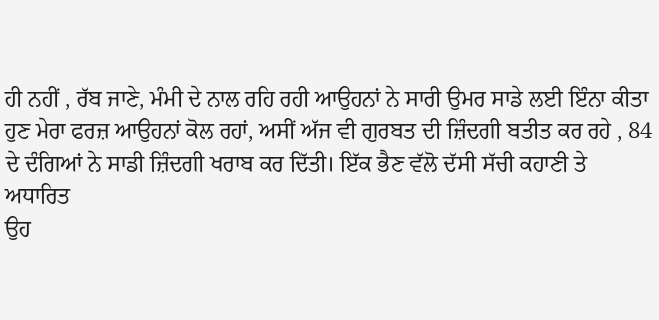ਹੀ ਨਹੀਂ , ਰੱਬ ਜਾਣੇ, ਮੰਮੀ ਦੇ ਨਾਲ ਰਹਿ ਰਹੀ ਆਉਹਨਾਂ ਨੇ ਸਾਰੀ ਉਮਰ ਸਾਡੇ ਲਈ ਇੰਨਾ ਕੀਤਾ ਹੁਣ ਮੇਰਾ ਫਰਜ਼ ਆਉਹਨਾਂ ਕੋਲ ਰਹਾਂ, ਅਸੀਂ ਅੱਜ ਵੀ ਗੁਰਬਤ ਦੀ ਜ਼ਿੰਦਗੀ ਬਤੀਤ ਕਰ ਰਹੇ , 84 ਦੇ ਦੰਗਿਆਂ ਨੇ ਸਾਡੀ ਜ਼ਿੰਦਗੀ ਖਰਾਬ ਕਰ ਦਿੱਤੀ। ਇੱਕ ਭੈਣ ਵੱਲੋ ਦੱਸੀ ਸੱਚੀ ਕਹਾਣੀ ਤੇ ਅਧਾਰਿਤ
ਉਹ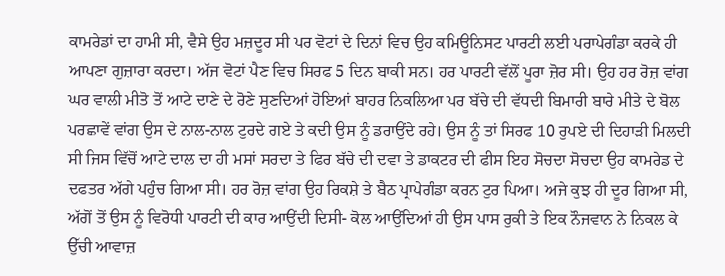ਕਾਮਰੇਡਾਂ ਦਾ ਹਾਮੀ ਸੀ, ਵੈਸੇ ਉਹ ਮਜ਼ਦੂਰ ਸੀ ਪਰ ਵੋਟਾਂ ਦੇ ਦਿਨਾਂ ਵਿਚ ਉਹ ਕਮਿਊਨਿਸਟ ਪਾਰਟੀ ਲਈ ਪਰਾਪੇਗੰਡਾ ਕਰਕੇ ਹੀ ਆਪਣਾ ਗੁਜ਼ਾਰਾ ਕਰਦਾ। ਅੱਜ ਵੋਟਾਂ ਪੈਣ ਵਿਚ ਸਿਰਫ 5 ਦਿਨ ਬਾਕੀ ਸਨ। ਹਰ ਪਾਰਟੀ ਵੱਲੋਂ ਪੂਰਾ ਜ਼ੋਰ ਸੀ। ਉਹ ਹਰ ਰੋਜ਼ ਵਾਂਗ ਘਰ ਵਾਲੀ ਮੀਤੋ ਤੋਂ ਆਟੇ ਦਾਣੇ ਦੇ ਰੋਣੇ ਸੁਣਦਿਆਂ ਹੋਇਆਂ ਬਾਹਰ ਨਿਕਲਿਆ ਪਰ ਬੱਚੇ ਦੀ ਵੱਧਦੀ ਬਿਮਾਰੀ ਬਾਰੇ ਮੀਤੇ ਦੇ ਬੋਲ ਪਰਛਾਵੇਂ ਵਾਂਗ ਉਸ ਦੇ ਨਾਲ-ਨਾਲ ਟੁਰਦੇ ਗਏ ਤੇ ਕਦੀ ਉਸ ਨੂੰ ਡਰਾਉਂਦੇ ਰਹੇ। ਉਸ ਨੂੰ ਤਾਂ ਸਿਰਫ 10 ਰੁਪਏ ਦੀ ਦਿਹਾੜੀ ਮਿਲਦੀ ਸੀ ਜਿਸ ਵਿੱਚੋਂ ਆਟੇ ਦਾਲ ਦਾ ਹੀ ਮਸਾਂ ਸਰਦਾ ਤੇ ਫਿਰ ਬੱਚੇ ਦੀ ਦਵਾ ਤੇ ਡਾਕਟਰ ਦੀ ਫੀਸ ਇਹ ਸੋਚਦਾ ਸੋਚਦਾ ਉਹ ਕਾਮਰੇਡ ਦੇ ਦਫਤਰ ਅੱਗੇ ਪਹੁੰਚ ਗਿਆ ਸੀ। ਹਰ ਰੋਜ਼ ਵਾਂਗ ਉਹ ਰਿਕਸ਼ੇ ਤੇ ਬੈਠ ਪ੍ਰਾਪੇਗੰਡਾ ਕਰਨ ਟੁਰ ਪਿਆ। ਅਜੇ ਕੁਝ ਹੀ ਦੂਰ ਗਿਆ ਸੀ, ਅੱਗੋਂ ਤੋਂ ਉਸ ਨੂੰ ਵਿਰੋਧੀ ਪਾਰਟੀ ਦੀ ਕਾਰ ਆਉਂਦੀ ਦਿਸੀ- ਕੋਲ ਆਉਂਦਿਆਂ ਹੀ ਉਸ ਪਾਸ ਰੁਕੀ ਤੇ ਇਕ ਨੌਜਵਾਨ ਨੇ ਨਿਕਲ ਕੇ ਉੱਚੀ ਆਵਾਜ਼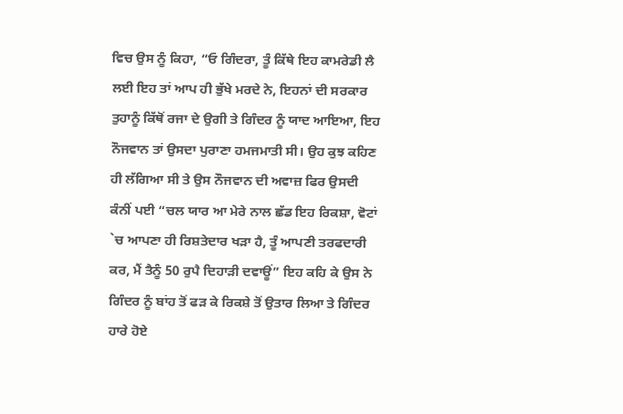ਵਿਚ ਉਸ ਨੂੰ ਕਿਹਾ, “ਓ ਗਿੰਦਰਾ, ਤੂੰ ਕਿੱਥੇ ਇਹ ਕਾਮਰੇਡੀ ਲੈ ਲਈ ਇਹ ਤਾਂ ਆਪ ਹੀ ਭੁੱਖੇ ਮਰਦੇ ਨੇ, ਇਹਨਾਂ ਦੀ ਸਰਕਾਰ ਤੁਹਾਨੂੰ ਕਿੱਥੋਂ ਰਜਾ ਦੇ ਉਗੀ ਤੇ ਗਿੰਦਰ ਨੂੰ ਯਾਦ ਆਇਆ, ਇਹ ਨੌਜਵਾਨ ਤਾਂ ਉਸਦਾ ਪੁਰਾਣਾ ਹਮਜਮਾਤੀ ਸੀ। ਉਹ ਕੁਝ ਕਹਿਣ ਹੀ ਲੱਗਿਆ ਸੀ ਤੇ ਉਸ ਨੌਜਵਾਨ ਦੀ ਅਵਾਜ਼ ਫਿਰ ਉਸਦੀ ਕੰਨੀਂ ਪਈ “ਚਲ ਯਾਰ ਆ ਮੇਰੇ ਨਾਲ ਛੱਡ ਇਹ ਰਿਕਸ਼ਾ, ਵੋਟਾਂ `ਚ ਆਪਣਾ ਹੀ ਰਿਸ਼ਤੇਦਾਰ ਖੜਾ ਹੈ, ਤੂੰ ਆਪਣੀ ਤਰਫਦਾਰੀ ਕਰ, ਮੈਂ ਤੈਨੂੰ 50 ਰੁਪੈ ਦਿਹਾੜੀ ਦਵਾਊਂ” ਇਹ ਕਹਿ ਕੇ ਉਸ ਨੇ ਗਿੰਦਰ ਨੂੰ ਬਾਂਹ ਤੋਂ ਫੜ ਕੇ ਰਿਕਸ਼ੇ ਤੋਂ ਉਤਾਰ ਲਿਆ ਤੇ ਗਿੰਦਰ ਹਾਰੇ ਹੋਏ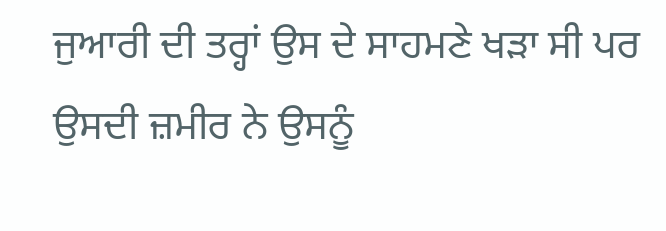ਜੁਆਰੀ ਦੀ ਤਰ੍ਹਾਂ ਉਸ ਦੇ ਸਾਹਮਣੇ ਖੜਾ ਸੀ ਪਰ ਉਸਦੀ ਜ਼ਮੀਰ ਨੇ ਉਸਨੂੰ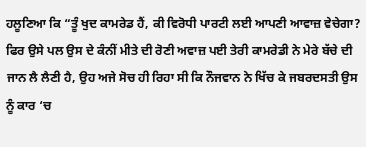ਹਲੂਣਿਆ ਕਿ “ਤੂੰ ਖੁਦ ਕਾਮਰੇਡ ਹੈਂ, ਕੀ ਵਿਰੋਧੀ ਪਾਰਟੀ ਲਈ ਆਪਣੀ ਆਵਾਜ਼ ਵੇਚੇਗਾ? ਫਿਰ ਉਸੇ ਪਲ ਉਸ ਦੇ ਕੰਨੀਂ ਮੀਤੇ ਦੀ ਰੋਣੀ ਅਵਾਜ਼ ਪਈ ਤੇਰੀ ਕਾਮਰੇਡੀ ਨੇ ਮੇਰੇ ਬੱਚੇ ਦੀ ਜਾਨ ਲੈ ਲੈਣੀ ਹੈ, ਉਹ ਅਜੇ ਸੋਚ ਹੀ ਰਿਹਾ ਸੀ ਕਿ ਨੌਜਵਾਨ ਨੇ ਖਿੱਚ ਕੇ ਜਬਰਦਸਤੀ ਉਸ ਨੂੰ ਕਾਰ ‘ਚ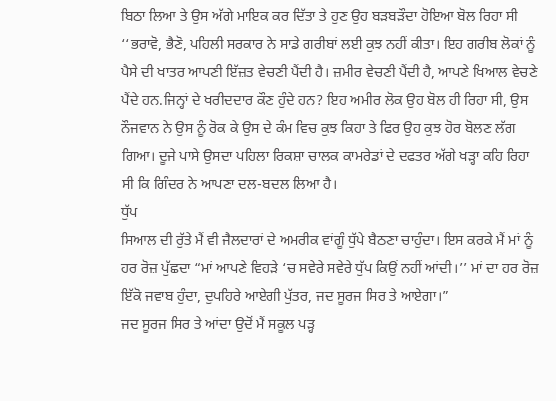ਬਿਠਾ ਲਿਆ ਤੇ ਉਸ ਅੱਗੇ ਮਾਇਕ ਕਰ ਦਿੱਤਾ ਤੇ ਹੁਣ ਉਹ ਬੜਬੜੌਦਾ ਹੋਇਆ ਬੋਲ ਰਿਹਾ ਸੀ ‘‘ਭਰਾਵੋ, ਭੈਣੋ, ਪਹਿਲੀ ਸਰਕਾਰ ਨੇ ਸਾਡੇ ਗਰੀਬਾਂ ਲਈ ਕੁਝ ਨਹੀਂ ਕੀਤਾ। ਇਹ ਗਰੀਬ ਲੋਕਾਂ ਨੂੰ ਪੈਸੇ ਦੀ ਖਾਤਰ ਆਪਣੀ ਇੱਜ਼ਤ ਵੇਚਣੀ ਪੈਂਦੀ ਹੈ। ਜ਼ਮੀਰ ਵੇਚਣੀ ਪੈਂਦੀ ਹੈ, ਆਪਣੇ ਖਿਆਲ ਵੇਚਣੇ ਪੈਂਦੇ ਹਨ.ਜਿਨ੍ਹਾਂ ਦੇ ਖਰੀਦਦਾਰ ਕੌਣ ਹੁੰਦੇ ਹਨ? ਇਹ ਅਮੀਰ ਲੋਕ ਉਹ ਬੋਲ ਹੀ ਰਿਹਾ ਸੀ, ਉਸ ਨੌਜਵਾਨ ਨੇ ਉਸ ਨੂੰ ਰੋਕ ਕੇ ਉਸ ਦੇ ਕੰਮ ਵਿਚ ਕੁਝ ਕਿਹਾ ਤੇ ਫਿਰ ਉਹ ਕੁਝ ਹੋਰ ਬੋਲਣ ਲੱਗ ਗਿਆ। ਦੂਜੇ ਪਾਸੇ ਉਸਦਾ ਪਹਿਲਾ ਰਿਕਸ਼ਾ ਚਾਲਕ ਕਾਮਰੇਡਾਂ ਦੇ ਦਫਤਰ ਅੱਗੇ ਖੜ੍ਹਾ ਕਹਿ ਰਿਹਾ ਸੀ ਕਿ ਗਿੰਦਰ ਨੇ ਆਪਣਾ ਦਲ-ਬਦਲ ਲਿਆ ਹੈ।
ਧੁੱਪ
ਸਿਆਲ ਦੀ ਰੁੱਤੇ ਮੈਂ ਵੀ ਜੈਲਦਾਰਾਂ ਦੇ ਅਮਰੀਕ ਵਾਂਗੂੰ ਧੁੱਪੇ ਬੈਠਣਾ ਚਾਹੁੰਦਾ। ਇਸ ਕਰਕੇ ਮੈਂ ਮਾਂ ਨੂੰ ਹਰ ਰੋਜ਼ ਪੁੱਛਦਾ “ਮਾਂ ਆਪਣੇ ਵਿਹੜੇ ‘ਚ ਸਵੇਰੇ ਸਵੇਰੇ ਧੁੱਪ ਕਿਉਂ ਨਹੀਂ ਆਂਦੀ।’’ ਮਾਂ ਦਾ ਹਰ ਰੋਜ਼ ਇੱਕੋ ਜਵਾਬ ਹੁੰਦਾ, ਦੁਪਹਿਰੇ ਆਏਗੀ ਪੁੱਤਰ, ਜਦ ਸੂਰਜ ਸਿਰ ਤੇ ਆਏਗਾ।”
ਜਦ ਸੂਰਜ ਸਿਰ ਤੇ ਆਂਦਾ ਉਦੋਂ ਮੈਂ ਸਕੂਲ ਪੜ੍ਹ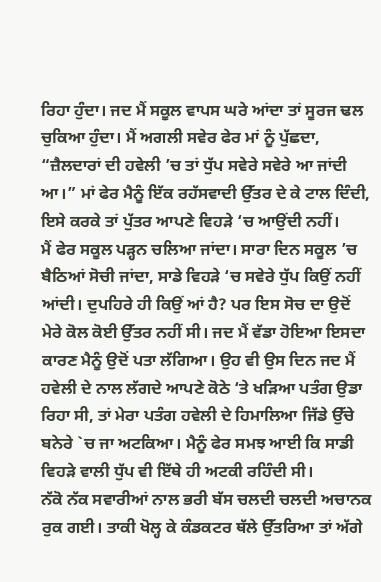ਰਿਹਾ ਹੁੰਦਾ। ਜਦ ਮੈਂ ਸਕੂਲ ਵਾਪਸ ਘਰੇ ਆਂਦਾ ਤਾਂ ਸੂਰਜ ਢਲ ਚੁਕਿਆ ਹੁੰਦਾ। ਮੈਂ ਅਗਲੀ ਸਵੇਰ ਫੇਰ ਮਾਂ ਨੂੰ ਪੁੱਛਦਾ, “ਜ਼ੈਲਦਾਰਾਂ ਦੀ ਹਵੇਲੀ ’ਚ ਤਾਂ ਧੁੱਪ ਸਵੇਰੇ ਸਵੇਰੇ ਆ ਜਾਂਦੀ ਆ।” ਮਾਂ ਫੇਰ ਮੈਨੂੰ ਇੱਕ ਰਹੱਸਵਾਦੀ ਉੱਤਰ ਦੇ ਕੇ ਟਾਲ ਦਿੰਦੀ, ਇਸੇ ਕਰਕੇ ਤਾਂ ਪੁੱਤਰ ਆਪਣੇ ਵਿਹੜੇ ‘ਚ ਆਉਂਦੀ ਨਹੀਂ।
ਮੈਂ ਫੇਰ ਸਕੂਲ ਪੜ੍ਹਨ ਚਲਿਆ ਜਾਂਦਾ। ਸਾਰਾ ਦਿਨ ਸਕੂਲ ’ਚ ਬੈਠਿਆਂ ਸੋਚੀ ਜਾਂਦਾ, ਸਾਡੇ ਵਿਹੜੇ ‘ਚ ਸਵੇਰੇ ਧੁੱਪ ਕਿਉਂ ਨਹੀਂ ਆਂਦੀ। ਦੁਪਹਿਰੇ ਹੀ ਕਿਉਂ ਆਂ ਹੈ? ਪਰ ਇਸ ਸੋਚ ਦਾ ਉਦੋਂ ਮੇਰੇ ਕੋਲ ਕੋਈ ਉੱਤਰ ਨਹੀਂ ਸੀ। ਜਦ ਮੈਂ ਵੱਡਾ ਹੋਇਆ ਇਸਦਾ ਕਾਰਣ ਮੈਨੂੰ ਉਦੋਂ ਪਤਾ ਲੱਗਿਆ। ਉਹ ਵੀ ਉਸ ਦਿਨ ਜਦ ਮੈਂ ਹਵੇਲੀ ਦੇ ਨਾਲ ਲੱਗਦੇ ਆਪਣੇ ਕੋਠੇ ‘ਤੇ ਖੜਿਆ ਪਤੰਗ ਉਡਾ ਰਿਹਾ ਸੀ, ਤਾਂ ਮੇਰਾ ਪਤੰਗ ਹਵੇਲੀ ਦੇ ਹਿਮਾਲਿਆ ਜਿੱਡੇ ਉੱਚੇ ਬਨੇਰੇ `ਚ ਜਾ ਅਟਕਿਆ। ਮੈਨੂੰ ਫੇਰ ਸਮਝ ਆਈ ਕਿ ਸਾਡੀ ਵਿਹੜੇ ਵਾਲੀ ਧੁੱਪ ਵੀ ਇੱਥੇ ਹੀ ਅਟਕੀ ਰਹਿੰਦੀ ਸੀ।
ਨੱਕੋ ਨੱਕ ਸਵਾਰੀਆਂ ਨਾਲ ਭਰੀ ਬੱਸ ਚਲਦੀ ਚਲਦੀ ਅਚਾਨਕ ਰੁਕ ਗਈ। ਤਾਕੀ ਖੋਲ੍ਹ ਕੇ ਕੰਡਕਟਰ ਥੱਲੇ ਉੱਤਰਿਆ ਤਾਂ ਅੱਗੇ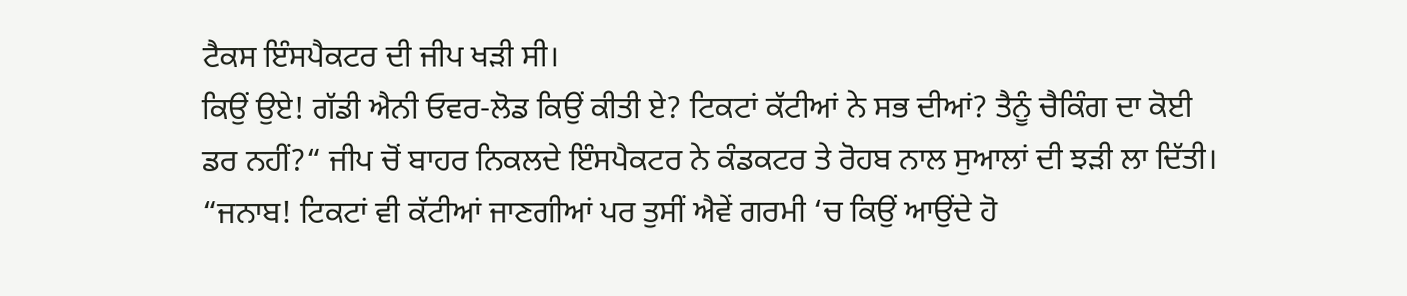ਟੈਕਸ ਇੰਸਪੈਕਟਰ ਦੀ ਜੀਪ ਖੜੀ ਸੀ।
ਕਿਉਂ ਉਏ! ਗੱਡੀ ਐਨੀ ਓਵਰ-ਲੋਡ ਕਿਉਂ ਕੀਤੀ ਏ? ਟਿਕਟਾਂ ਕੱਟੀਆਂ ਨੇ ਸਭ ਦੀਆਂ? ਤੈਨੂੰ ਚੈਕਿੰਗ ਦਾ ਕੋਈ ਡਰ ਨਹੀਂ?“ ਜੀਪ ਚੋਂ ਬਾਹਰ ਨਿਕਲਦੇ ਇੰਸਪੈਕਟਰ ਨੇ ਕੰਡਕਟਰ ਤੇ ਰੋਹਬ ਨਾਲ ਸੁਆਲਾਂ ਦੀ ਝੜੀ ਲਾ ਦਿੱਤੀ।
“ਜਨਾਬ! ਟਿਕਟਾਂ ਵੀ ਕੱਟੀਆਂ ਜਾਣਗੀਆਂ ਪਰ ਤੁਸੀਂ ਐਵੇਂ ਗਰਮੀ ‘ਚ ਕਿਉਂ ਆਉਂਦੇ ਹੋ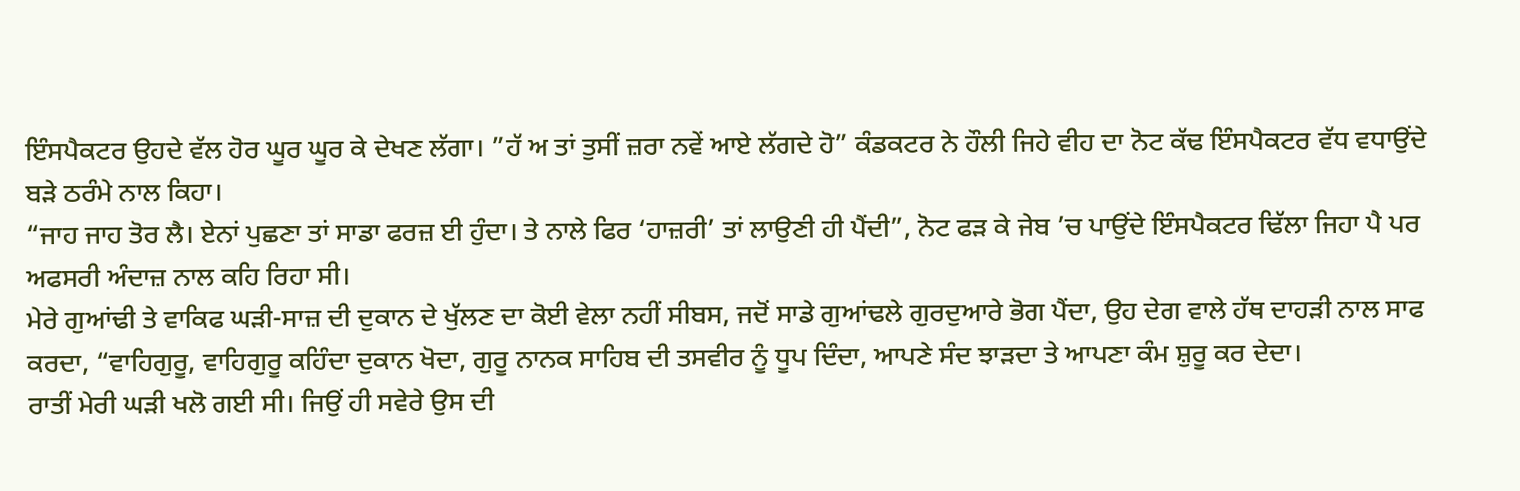ਇੰਸਪੈਕਟਰ ਉਹਦੇ ਵੱਲ ਹੋਰ ਘੂਰ ਘੂਰ ਕੇ ਦੇਖਣ ਲੱਗਾ। ”ਹੱ ਅ ਤਾਂ ਤੁਸੀਂ ਜ਼ਰਾ ਨਵੇਂ ਆਏ ਲੱਗਦੇ ਹੋ” ਕੰਡਕਟਰ ਨੇ ਹੌਲੀ ਜਿਹੇ ਵੀਹ ਦਾ ਨੋਟ ਕੱਢ ਇੰਸਪੈਕਟਰ ਵੱਧ ਵਧਾਉਂਦੇ ਬੜੇ ਠਰੰਮੇ ਨਾਲ ਕਿਹਾ।
“ਜਾਹ ਜਾਹ ਤੋਰ ਲੈ। ਏਨਾਂ ਪੁਛਣਾ ਤਾਂ ਸਾਡਾ ਫਰਜ਼ ਈ ਹੁੰਦਾ। ਤੇ ਨਾਲੇ ਫਿਰ ‘ਹਾਜ਼ਰੀ’ ਤਾਂ ਲਾਉਣੀ ਹੀ ਪੈਂਦੀ”, ਨੋਟ ਫੜ ਕੇ ਜੇਬ ’ਚ ਪਾਉਂਦੇ ਇੰਸਪੈਕਟਰ ਢਿੱਲਾ ਜਿਹਾ ਪੈ ਪਰ ਅਫਸਰੀ ਅੰਦਾਜ਼ ਨਾਲ ਕਹਿ ਰਿਹਾ ਸੀ।
ਮੇਰੇ ਗੁਆਂਢੀ ਤੇ ਵਾਕਿਫ ਘੜੀ-ਸਾਜ਼ ਦੀ ਦੁਕਾਨ ਦੇ ਖੁੱਲਣ ਦਾ ਕੋਈ ਵੇਲਾ ਨਹੀਂ ਸੀਬਸ, ਜਦੋਂ ਸਾਡੇ ਗੁਆਂਢਲੇ ਗੁਰਦੁਆਰੇ ਭੋਗ ਪੈਂਦਾ, ਉਹ ਦੇਗ ਵਾਲੇ ਹੱਥ ਦਾਹੜੀ ਨਾਲ ਸਾਫ ਕਰਦਾ, “ਵਾਹਿਗੁਰੂ, ਵਾਹਿਗੁਰੂ ਕਹਿੰਦਾ ਦੁਕਾਨ ਖੋਦਾ, ਗੁਰੂ ਨਾਨਕ ਸਾਹਿਬ ਦੀ ਤਸਵੀਰ ਨੂੰ ਧੂਪ ਦਿੰਦਾ, ਆਪਣੇ ਸੰਦ ਝਾੜਦਾ ਤੇ ਆਪਣਾ ਕੰਮ ਸ਼ੁਰੂ ਕਰ ਦੇਦਾ।
ਰਾਤੀਂ ਮੇਰੀ ਘੜੀ ਖਲੋ ਗਈ ਸੀ। ਜਿਉਂ ਹੀ ਸਵੇਰੇ ਉਸ ਦੀ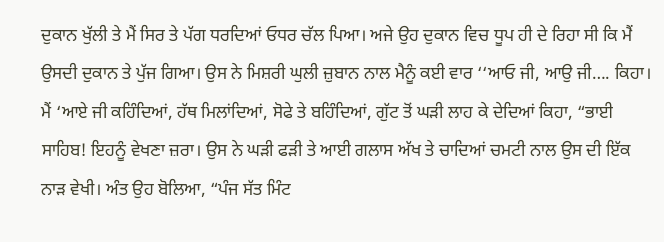ਦੁਕਾਨ ਖੁੱਲੀ ਤੇ ਮੈਂ ਸਿਰ ਤੇ ਪੱਗ ਧਰਦਿਆਂ ਓਧਰ ਚੱਲ ਪਿਆ। ਅਜੇ ਉਹ ਦੁਕਾਨ ਵਿਚ ਧੂਪ ਹੀ ਦੇ ਰਿਹਾ ਸੀ ਕਿ ਮੈਂ ਉਸਦੀ ਦੁਕਾਨ ਤੇ ਪੁੱਜ ਗਿਆ। ਉਸ ਨੇ ਮਿਸ਼ਰੀ ਘੁਲੀ ਜ਼ੁਬਾਨ ਨਾਲ ਮੈਨੂੰ ਕਈ ਵਾਰ ‘‘ਆਓ ਜੀ, ਆਉ ਜੀ…. ਕਿਹਾ। ਮੈਂ ‘ਆਏ ਜੀ ਕਹਿੰਦਿਆਂ, ਹੱਥ ਮਿਲਾਂਦਿਆਂ, ਸੋਫੇ ਤੇ ਬਹਿੰਦਿਆਂ, ਗੁੱਟ ਤੋਂ ਘੜੀ ਲਾਹ ਕੇ ਦੇਦਿਆਂ ਕਿਹਾ, “ਭਾਈ ਸਾਹਿਬ! ਇਹਨੂੰ ਵੇਖਣਾ ਜ਼ਰਾ। ਉਸ ਨੇ ਘੜੀ ਫੜੀ ਤੇ ਆਈ ਗਲਾਸ ਅੱਖ ਤੇ ਚਾਦਿਆਂ ਚਮਟੀ ਨਾਲ ਉਸ ਦੀ ਇੱਕ ਨਾੜ ਵੇਖੀ। ਅੰਤ ਉਹ ਬੋਲਿਆ, “ਪੰਜ ਸੱਤ ਮਿੰਟ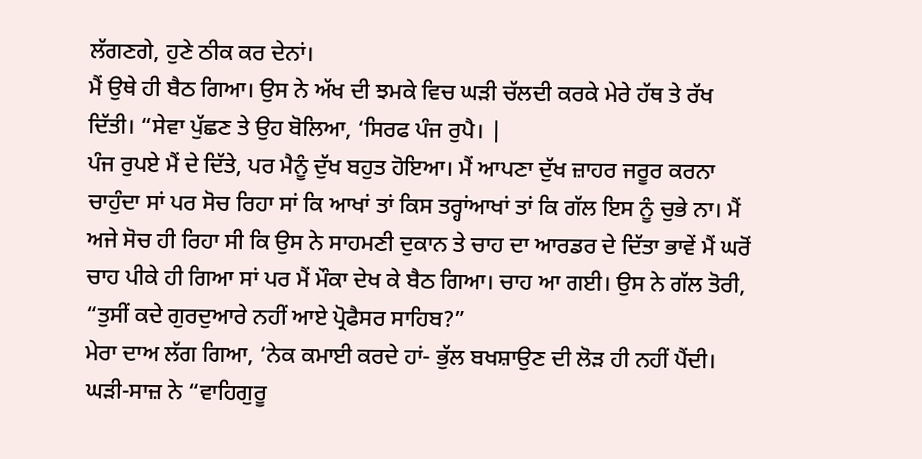ਲੱਗਣਗੇ, ਹੁਣੇ ਠੀਕ ਕਰ ਦੇਨਾਂ।
ਮੈਂ ਉਥੇ ਹੀ ਬੈਠ ਗਿਆ। ਉਸ ਨੇ ਅੱਖ ਦੀ ਝਮਕੇ ਵਿਚ ਘੜੀ ਚੱਲਦੀ ਕਰਕੇ ਮੇਰੇ ਹੱਥ ਤੇ ਰੱਖ ਦਿੱਤੀ। “ਸੇਵਾ ਪੁੱਛਣ ਤੇ ਉਹ ਬੋਲਿਆ, ‘ਸਿਰਫ ਪੰਜ ਰੁਪੈ। |
ਪੰਜ ਰੁਪਏ ਮੈਂ ਦੇ ਦਿੱਤੇ, ਪਰ ਮੈਨੂੰ ਦੁੱਖ ਬਹੁਤ ਹੋਇਆ। ਮੈਂ ਆਪਣਾ ਦੁੱਖ ਜ਼ਾਹਰ ਜਰੂਰ ਕਰਨਾ ਚਾਹੁੰਦਾ ਸਾਂ ਪਰ ਸੋਚ ਰਿਹਾ ਸਾਂ ਕਿ ਆਖਾਂ ਤਾਂ ਕਿਸ ਤਰ੍ਹਾਂਆਖਾਂ ਤਾਂ ਕਿ ਗੱਲ ਇਸ ਨੂੰ ਚੁਭੇ ਨਾ। ਮੈਂ ਅਜੇ ਸੋਚ ਹੀ ਰਿਹਾ ਸੀ ਕਿ ਉਸ ਨੇ ਸਾਹਮਣੀ ਦੁਕਾਨ ਤੇ ਚਾਹ ਦਾ ਆਰਡਰ ਦੇ ਦਿੱਤਾ ਭਾਵੇਂ ਮੈਂ ਘਰੋਂ ਚਾਹ ਪੀਕੇ ਹੀ ਗਿਆ ਸਾਂ ਪਰ ਮੈਂ ਮੌਕਾ ਦੇਖ ਕੇ ਬੈਠ ਗਿਆ। ਚਾਹ ਆ ਗਈ। ਉਸ ਨੇ ਗੱਲ ਤੋਰੀ, “ਤੁਸੀਂ ਕਦੇ ਗੁਰਦੁਆਰੇ ਨਹੀਂ ਆਏ ਪ੍ਰੋਫੈਸਰ ਸਾਹਿਬ?”
ਮੇਰਾ ਦਾਅ ਲੱਗ ਗਿਆ, ‘ਨੇਕ ਕਮਾਈ ਕਰਦੇ ਹਾਂ- ਭੁੱਲ ਬਖਸ਼ਾਉਣ ਦੀ ਲੋੜ ਹੀ ਨਹੀਂ ਪੈਂਦੀ।
ਘੜੀ-ਸਾਜ਼ ਨੇ “ਵਾਹਿਗੁਰੂ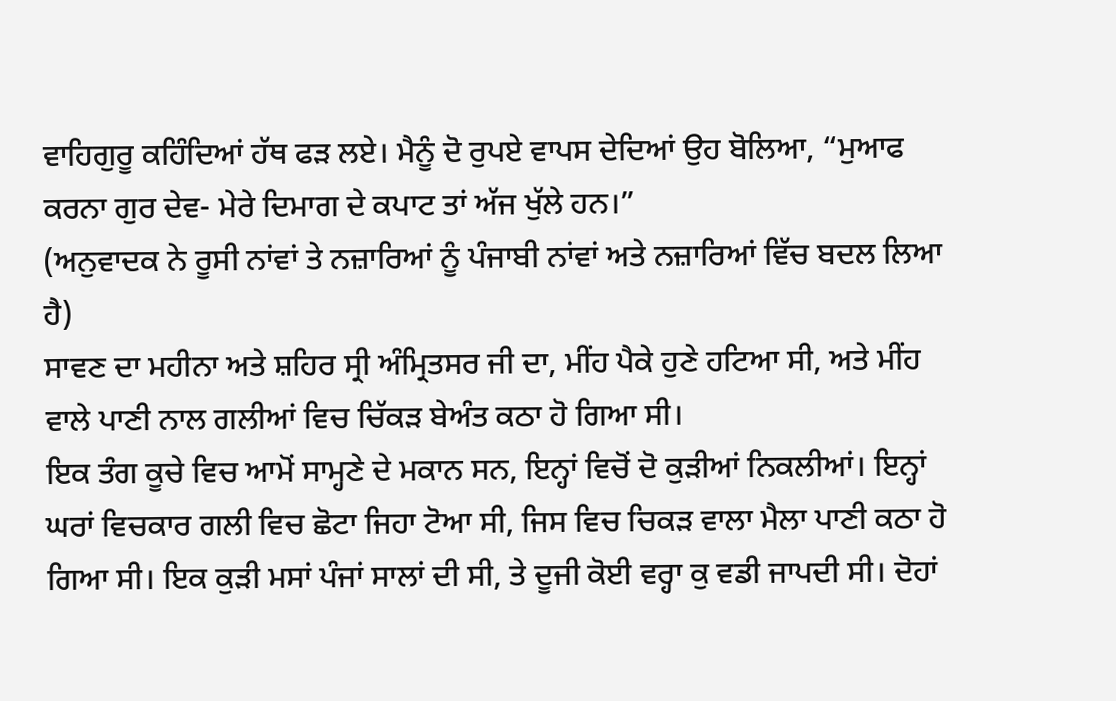ਵਾਹਿਗੁਰੂ ਕਹਿੰਦਿਆਂ ਹੱਥ ਫੜ ਲਏ। ਮੈਨੂੰ ਦੋ ਰੁਪਏ ਵਾਪਸ ਦੇਦਿਆਂ ਉਹ ਬੋਲਿਆ, “ਮੁਆਫ ਕਰਨਾ ਗੁਰ ਦੇਵ- ਮੇਰੇ ਦਿਮਾਗ ਦੇ ਕਪਾਟ ਤਾਂ ਅੱਜ ਖੁੱਲੇ ਹਨ।”
(ਅਨੁਵਾਦਕ ਨੇ ਰੂਸੀ ਨਾਂਵਾਂ ਤੇ ਨਜ਼ਾਰਿਆਂ ਨੂੰ ਪੰਜਾਬੀ ਨਾਂਵਾਂ ਅਤੇ ਨਜ਼ਾਰਿਆਂ ਵਿੱਚ ਬਦਲ ਲਿਆ ਹੈ)
ਸਾਵਣ ਦਾ ਮਹੀਨਾ ਅਤੇ ਸ਼ਹਿਰ ਸ੍ਰੀ ਅੰਮ੍ਰਿਤਸਰ ਜੀ ਦਾ, ਮੀਂਹ ਪੈਕੇ ਹੁਣੇ ਹਟਿਆ ਸੀ, ਅਤੇ ਮੀਂਹ ਵਾਲੇ ਪਾਣੀ ਨਾਲ ਗਲੀਆਂ ਵਿਚ ਚਿੱਕੜ ਬੇਅੰਤ ਕਠਾ ਹੋ ਗਿਆ ਸੀ।
ਇਕ ਤੰਗ ਕੂਚੇ ਵਿਚ ਆਮੋਂ ਸਾਮ੍ਹਣੇ ਦੇ ਮਕਾਨ ਸਨ, ਇਨ੍ਹਾਂ ਵਿਚੋਂ ਦੋ ਕੁੜੀਆਂ ਨਿਕਲੀਆਂ। ਇਨ੍ਹਾਂ ਘਰਾਂ ਵਿਚਕਾਰ ਗਲੀ ਵਿਚ ਛੋਟਾ ਜਿਹਾ ਟੋਆ ਸੀ, ਜਿਸ ਵਿਚ ਚਿਕੜ ਵਾਲਾ ਮੈਲਾ ਪਾਣੀ ਕਠਾ ਹੋ ਗਿਆ ਸੀ। ਇਕ ਕੁੜੀ ਮਸਾਂ ਪੰਜਾਂ ਸਾਲਾਂ ਦੀ ਸੀ, ਤੇ ਦੂਜੀ ਕੋਈ ਵਰ੍ਹਾ ਕੁ ਵਡੀ ਜਾਪਦੀ ਸੀ। ਦੋਹਾਂ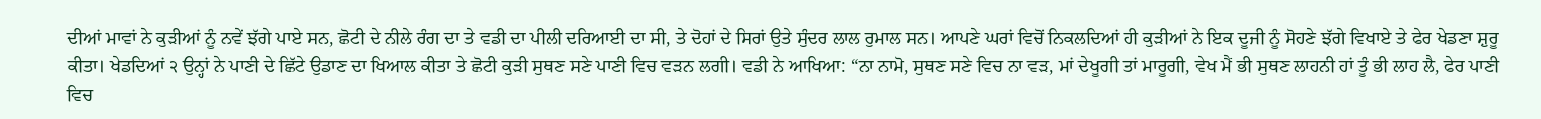ਦੀਆਂ ਮਾਵਾਂ ਨੇ ਕੁੜੀਆਂ ਨੂੰ ਨਵੇਂ ਝੱਗੇ ਪਾਏ ਸਨ, ਛੋਟੀ ਦੇ ਨੀਲੇ ਰੰਗ ਦਾ ਤੇ ਵਡੀ ਦਾ ਪੀਲੀ ਦਰਿਆਈ ਦਾ ਸੀ, ਤੇ ਦੋਹਾਂ ਦੇ ਸਿਰਾਂ ਉਤੇ ਸੁੰਦਰ ਲਾਲ ਰੁਮਾਲ ਸਨ। ਆਪਣੇ ਘਰਾਂ ਵਿਚੋਂ ਨਿਕਲਦਿਆਂ ਹੀ ਕੁੜੀਆਂ ਨੇ ਇਕ ਦੂਜੀ ਨੂੰ ਸੋਹਣੇ ਝੱਗੇ ਵਿਖਾਏ ਤੇ ਫੇਰ ਖੇਡਣਾ ਸ਼ੁਰੂ ਕੀਤਾ। ਖੇਡਦਿਆਂ ੨ ਉਨ੍ਹਾਂ ਨੇ ਪਾਣੀ ਦੇ ਛਿੱਟੇ ਉਡਾਣ ਦਾ ਖਿਆਲ ਕੀਤਾ ਤੇ ਛੋਟੀ ਕੁੜੀ ਸੁਥਣ ਸਣੇ ਪਾਣੀ ਵਿਚ ਵੜਨ ਲਗੀ। ਵਡੀ ਨੇ ਆਖਿਆ: “ਨਾ ਨਾਮੋ, ਸੁਥਣ ਸਣੇ ਵਿਚ ਨਾ ਵੜ, ਮਾਂ ਦੇਖੂਗੀ ਤਾਂ ਮਾਰੂਗੀ, ਵੇਖ ਮੈਂ ਭੀ ਸੁਥਣ ਲਾਹਨੀ ਹਾਂ ਤੂੰ ਭੀ ਲਾਹ ਲੈ, ਫੇਰ ਪਾਣੀ ਵਿਚ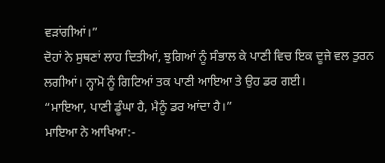ਵੜਾਂਗੀਆਂ।”
ਦੋਹਾਂ ਨੇ ਸੁਥਣਾਂ ਲਾਹ ਦਿਤੀਆਂ, ਝੁਗਿਆਂ ਨੂੰ ਸੰਭਾਲ ਕੇ ਪਾਣੀ ਵਿਚ ਇਕ ਦੂਜੇ ਵਲ ਤੁਰਨ ਲਗੀਆਂ। ਨ੍ਹਾਮੋ ਨੂੰ ਗਿਟਿਆਂ ਤਕ ਪਾਣੀ ਆਇਆ ਤੇ ਉਹ ਡਰ ਗਈ।
“ਮਾਇਆ, ਪਾਣੀ ਡੂੰਘਾ ਹੈ, ਮੈਨੂੰ ਡਰ ਆਂਦਾ ਹੈ।”
ਮਾਇਆ ਨੇ ਆਖਿਆ:-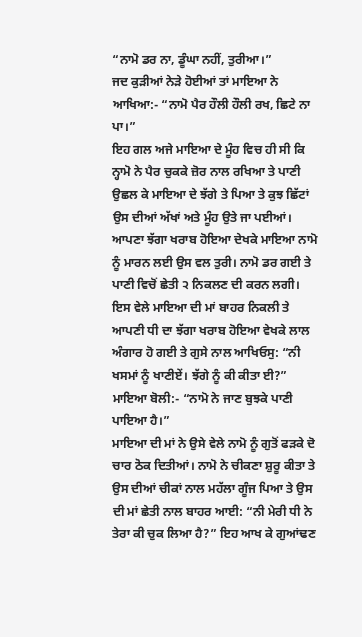“ਨਾਮੋ ਡਰ ਨਾ, ਡੂੰਘਾ ਨਹੀਂ, ਤੁਰੀਆ।”
ਜਦ ਕੁੜੀਆਂ ਨੇੜੇ ਹੋਈਆਂ ਤਾਂ ਮਾਇਆ ਨੇ ਆਖਿਆ:- “ਨਾਮੋ ਪੈਰ ਹੌਲੀ ਹੌਲੀ ਰਖ, ਛਿਟੇ ਨਾ ਪਾ।”
ਇਹ ਗਲ ਅਜੇ ਮਾਇਆ ਦੇ ਮੂੰਹ ਵਿਚ ਹੀ ਸੀ ਕਿ ਨ੍ਹਾਮੋ ਨੇ ਪੈਰ ਚੁਕਕੇ ਜ਼ੋਰ ਨਾਲ ਰਖਿਆ ਤੇ ਪਾਣੀ ਉਛਲ ਕੇ ਮਾਇਆ ਦੇ ਝੱਗੇ ਤੇ ਪਿਆ ਤੇ ਕੁਝ ਛਿੱਟਾਂ ਉਸ ਦੀਆਂ ਅੱਖਾਂ ਅਤੇ ਮੂੰਹ ਉਤੇ ਜਾ ਪਈਆਂ। ਆਪਣਾ ਝੱਗਾ ਖਰਾਬ ਹੋਇਆ ਦੇਖਕੇ ਮਾਇਆ ਨਾਮੋ ਨੂੰ ਮਾਰਨ ਲਈ ਉਸ ਵਲ ਤੁਰੀ। ਨਾਮੋ ਡਰ ਗਈ ਤੇ ਪਾਣੀ ਵਿਚੋਂ ਛੇਤੀ ੨ ਨਿਕਲਣ ਦੀ ਕਰਨ ਲਗੀ। ਇਸ ਵੇਲੇ ਮਾਇਆ ਦੀ ਮਾਂ ਬਾਹਰ ਨਿਕਲੀ ਤੇ ਆਪਣੀ ਧੀ ਦਾ ਝੱਗਾ ਖਰਾਬ ਹੋਇਆ ਵੇਖਕੇ ਲਾਲ ਅੰਗਾਰ ਹੋ ਗਈ ਤੇ ਗੁਸੇ ਨਾਲ ਆਖਿਓਸੁ: “ਨੀ ਖਸਮਾਂ ਨੂੰ ਖਾਣੀਏਂ। ਝੱਗੇ ਨੂੰ ਕੀ ਕੀਤਾ ਈ?”
ਮਾਇਆ ਬੋਲੀ:- “ਨਾਮੋ ਨੇ ਜਾਣ ਬੁਝਕੇ ਪਾਣੀ ਪਾਇਆ ਹੈ।”
ਮਾਇਆ ਦੀ ਮਾਂ ਨੇ ਉਸੇ ਵੇਲੇ ਨਾਮੋ ਨੂੰ ਗੁਤੋਂ ਫੜਕੇ ਦੋ ਚਾਰ ਠੋਕ ਦਿਤੀਆਂ। ਨਾਮੋ ਨੇ ਚੀਕਣਾ ਸ਼ੁਰੂ ਕੀਤਾ ਤੇ ਉਸ ਦੀਆਂ ਚੀਕਾਂ ਨਾਲ ਮਹੱਲਾ ਗੂੰਜ ਪਿਆ ਤੇ ਉਸ ਦੀ ਮਾਂ ਛੇਤੀ ਨਾਲ ਬਾਹਰ ਆਈ: “ਨੀ ਮੇਰੀ ਧੀ ਨੇ ਤੇਰਾ ਕੀ ਚੁਕ ਲਿਆ ਹੈ?” ਇਹ ਆਖ ਕੇ ਗੁਆਂਢਣ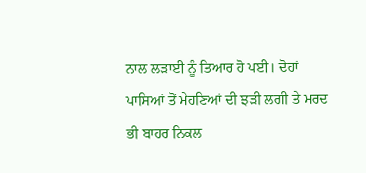ਨਾਲ ਲੜਾਈ ਨੂੰ ਤਿਆਰ ਹੋ ਪਈ। ਦੋਹਾਂ ਪਾਸਿਆਂ ਤੋਂ ਮੇਹਣਿਆਂ ਦੀ ਝੜੀ ਲਗੀ ਤੇ ਮਰਦ ਭੀ ਬਾਹਰ ਨਿਕਲ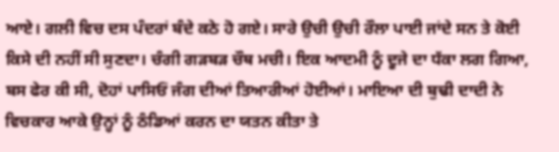ਆਏ। ਗਲੀ ਵਿਚ ਦਸ ਪੰਦਰਾਂ ਬੰਦੇ ਕਠੇ ਹੋ ਗਏ। ਸਾਰੇ ਉਚੀ ਉਚੀ ਰੌਲਾ ਪਾਈ ਜਾਂਦੇ ਸਨ ਤੇ ਕੋਈ ਕਿਸੇ ਦੀ ਨਹੀਂ ਸੀ ਸੁਣਦਾ। ਚੰਗੀ ਗੜਬੜ ਚੌਥ ਮਚੀ। ਇਕ ਆਦਮੀ ਨੂੰ ਦੂਜੇ ਦਾ ਧੱਕਾ ਲਗ ਗਿਆ, ਬਸ ਫੇਰ ਕੀ ਸੀ, ਦੋਹਾਂ ਪਾਸਿਓਂ ਜੰਗ ਦੀਆਂ ਤਿਆਰੀਆਂ ਹੋਈਆਂ। ਮਾਇਆ ਦੀ ਬੁਢੀ ਦਾਦੀ ਨੇ ਵਿਚਕਾਰ ਆਕੇ ਉਨ੍ਹਾਂ ਨੂੰ ਠੰਡਿਆਂ ਕਰਨ ਦਾ ਯਤਨ ਕੀਤਾ ਤੇ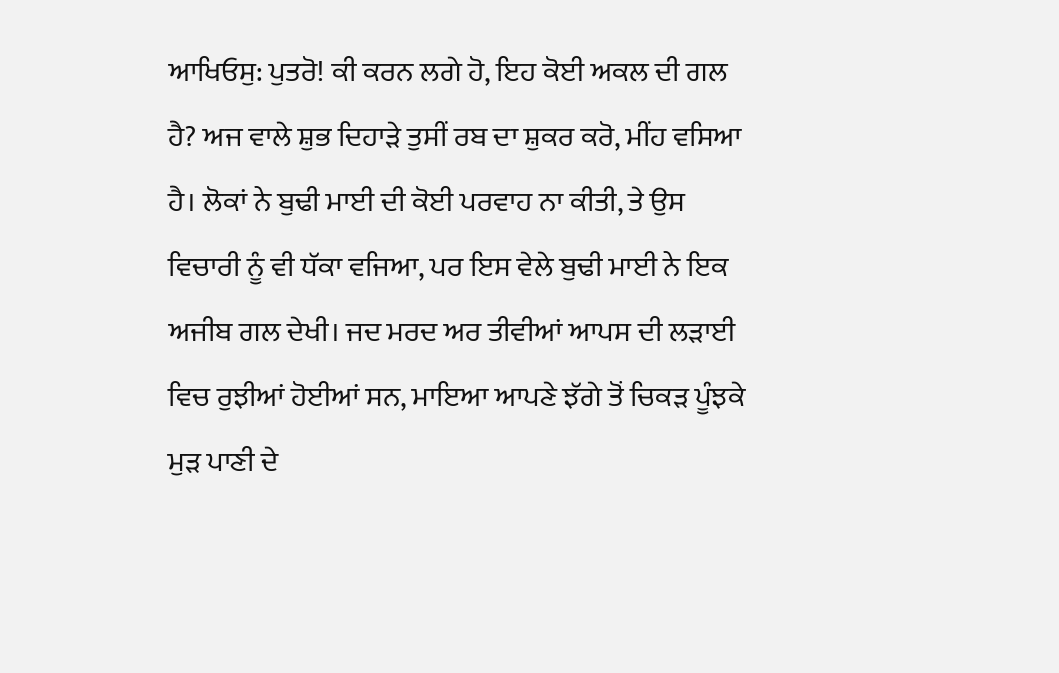ਆਖਿਓਸੁ: ਪੁਤਰੋ! ਕੀ ਕਰਨ ਲਗੇ ਹੋ, ਇਹ ਕੋਈ ਅਕਲ ਦੀ ਗਲ ਹੈ? ਅਜ ਵਾਲੇ ਸ਼ੁਭ ਦਿਹਾੜੇ ਤੁਸੀਂ ਰਬ ਦਾ ਸ਼ੁਕਰ ਕਰੋ, ਮੀਂਹ ਵਸਿਆ ਹੈ। ਲੋਕਾਂ ਨੇ ਬੁਢੀ ਮਾਈ ਦੀ ਕੋਈ ਪਰਵਾਹ ਨਾ ਕੀਤੀ, ਤੇ ਉਸ ਵਿਚਾਰੀ ਨੂੰ ਵੀ ਧੱਕਾ ਵਜਿਆ, ਪਰ ਇਸ ਵੇਲੇ ਬੁਢੀ ਮਾਈ ਨੇ ਇਕ ਅਜੀਬ ਗਲ ਦੇਖੀ। ਜਦ ਮਰਦ ਅਰ ਤੀਵੀਆਂ ਆਪਸ ਦੀ ਲੜਾਈ ਵਿਚ ਰੁਝੀਆਂ ਹੋਈਆਂ ਸਨ, ਮਾਇਆ ਆਪਣੇ ਝੱਗੇ ਤੋਂ ਚਿਕੜ ਪੂੰਝਕੇ ਮੁੜ ਪਾਣੀ ਦੇ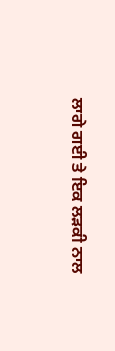ਲਾਗੇ ਗਈ ਤੇ ਇਕ ਲੜਕੀ ਨਾਲ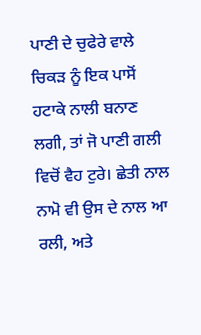ਪਾਣੀ ਦੇ ਚੁਫੇਰੇ ਵਾਲੇ ਚਿਕੜ ਨੂੰ ਇਕ ਪਾਸੋਂ ਹਟਾਕੇ ਨਾਲੀ ਬਨਾਣ ਲਗੀ, ਤਾਂ ਜੋ ਪਾਣੀ ਗਲੀ ਵਿਚੋਂ ਵੈਹ ਟੁਰੇ। ਛੇਤੀ ਨਾਲ ਨਾਮੋ ਵੀ ਉਸ ਦੇ ਨਾਲ ਆ ਰਲੀ, ਅਤੇ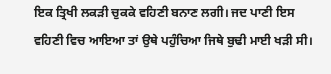ਇਕ ਤ੍ਰਿਖੀ ਲਕੜੀ ਚੁਕਕੇ ਵਹਿਣੀ ਬਨਾਣ ਲਗੀ। ਜਦ ਪਾਣੀ ਇਸ ਵਹਿਣੀ ਵਿਚ ਆਇਆ ਤਾਂ ਉਥੇ ਪਹੁੰਚਿਆ ਜਿਥੇ ਬੁਢੀ ਮਾਈ ਖੜੀ ਸੀ।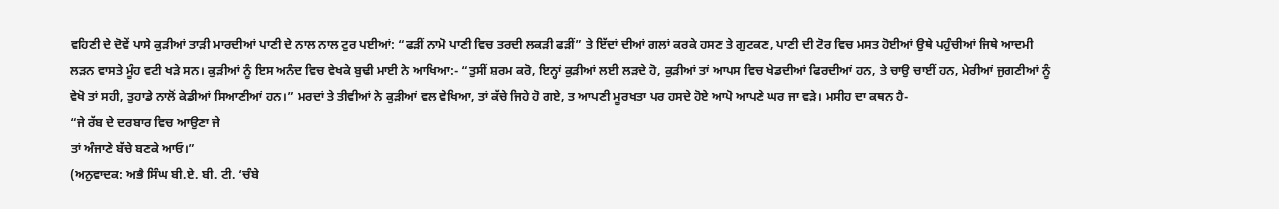ਵਹਿਣੀ ਦੇ ਦੋਵੇਂ ਪਾਸੇ ਕੁੜੀਆਂ ਤਾੜੀ ਮਾਰਦੀਆਂ ਪਾਣੀ ਦੇ ਨਾਲ ਨਾਲ ਟੁਰ ਪਈਆਂ: “ਫੜੀਂ ਨਾਮੋ ਪਾਣੀ ਵਿਚ ਤਰਦੀ ਲਕੜੀ ਫੜੀਂ” ਤੇ ਇੱਦਾਂ ਦੀਆਂ ਗਲਾਂ ਕਰਕੇ ਹਸਣ ਤੇ ਗੁਟਕਣ, ਪਾਣੀ ਦੀ ਟੋਰ ਵਿਚ ਮਸਤ ਹੋਈਆਂ ਉਥੇ ਪਹੁੰਚੀਆਂ ਜਿਥੇ ਆਦਮੀ ਲੜਨ ਵਾਸਤੇ ਮੂੰਹ ਵਟੀ ਖੜੇ ਸਨ। ਕੁੜੀਆਂ ਨੂੰ ਇਸ ਅਨੰਦ ਵਿਚ ਵੇਖਕੇ ਬੁਢੀ ਮਾਈ ਨੇ ਆਖਿਆ:- “ਤੁਸੀਂ ਸ਼ਰਮ ਕਰੋ, ਇਨ੍ਹਾਂ ਕੁੜੀਆਂ ਲਈ ਲੜਦੇ ਹੋ, ਕੁੜੀਆਂ ਤਾਂ ਆਪਸ ਵਿਚ ਖੇਡਦੀਆਂ ਫਿਰਦੀਆਂ ਹਨ, ਤੇ ਚਾਉ ਚਾਈਂ ਹਨ, ਮੇਰੀਆਂ ਜੁਗਣੀਆਂ ਨੂੰ ਵੇਖੋ ਤਾਂ ਸਹੀ, ਤੁਹਾਡੇ ਨਾਲੋਂ ਕੇਡੀਆਂ ਸਿਆਣੀਆਂ ਹਨ।” ਮਰਦਾਂ ਤੇ ਤੀਵੀਆਂ ਨੇ ਕੁੜੀਆਂ ਵਲ ਵੇਖਿਆ, ਤਾਂ ਕੱਚੇ ਜਿਹੇ ਹੋ ਗਏ, ਤ ਆਪਣੀ ਮੂਰਖਤਾ ਪਰ ਹਸਦੇ ਹੋਏ ਆਪੋ ਆਪਣੇ ਘਰ ਜਾ ਵੜੇ। ਮਸੀਹ ਦਾ ਕਥਨ ਹੈ-
“ਜੇ ਰੱਬ ਦੇ ਦਰਬਾਰ ਵਿਚ ਆਉਣਾ ਜੇ
ਤਾਂ ਅੰਜਾਣੇ ਬੱਚੇ ਬਣਕੇ ਆਓ।”
(ਅਨੁਵਾਦਕ: ਅਭੈ ਸਿੰਘ ਬੀ.ਏ. ਬੀ. ਟੀ. ‘ਚੰਬੇ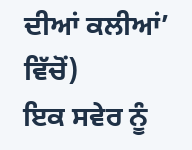ਦੀਆਂ ਕਲੀਆਂ’ ਵਿੱਚੋਂ)
ਇਕ ਸਵੇਰ ਨੂੰ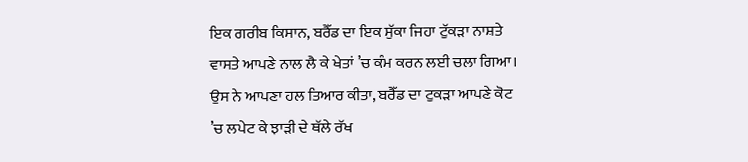ਇਕ ਗਰੀਬ ਕਿਸਾਨ, ਬਰੈੱਡ ਦਾ ਇਕ ਸੁੱਕਾ ਜਿਹਾ ਟੁੱਕੜਾ ਨਾਸ਼ਤੇ ਵਾਸਤੇ ਆਪਣੇ ਨਾਲ ਲੈ ਕੇ ਖੇਤਾਂ ’ਚ ਕੰਮ ਕਰਨ ਲਈ ਚਲਾ ਗਿਆ। ਉਸ ਨੇ ਆਪਣਾ ਹਲ ਤਿਆਰ ਕੀਤਾ, ਬਰੈੱਡ ਦਾ ਟੁਕੜਾ ਆਪਣੇ ਕੋਟ ’ਚ ਲਪੇਟ ਕੇ ਝਾੜੀ ਦੇ ਥੱਲੇ ਰੱਖ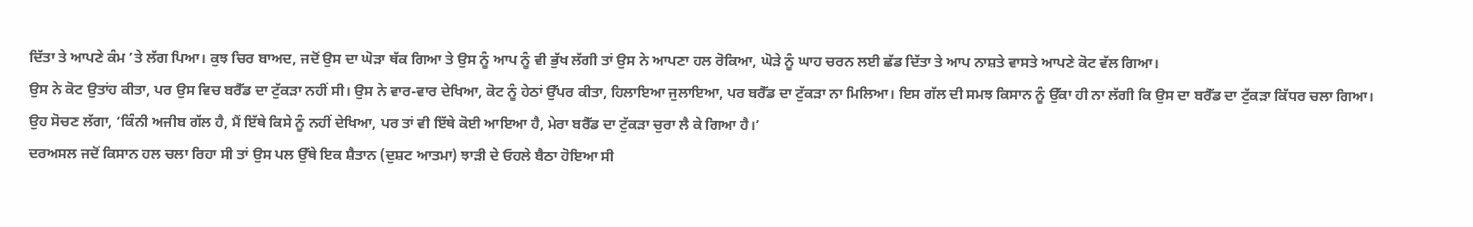ਦਿੱਤਾ ਤੇ ਆਪਣੇ ਕੰਮ ’ਤੇ ਲੱਗ ਪਿਆ। ਕੁਝ ਚਿਰ ਬਾਅਦ, ਜਦੋਂ ਉਸ ਦਾ ਘੋੜਾ ਥੱਕ ਗਿਆ ਤੇ ਉਸ ਨੂੰ ਆਪ ਨੂੰ ਵੀ ਭੁੱਖ ਲੱਗੀ ਤਾਂ ਉਸ ਨੇ ਆਪਣਾ ਹਲ ਰੋਕਿਆ, ਘੋੜੇ ਨੂੰ ਘਾਹ ਚਰਨ ਲਈ ਛੱਡ ਦਿੱਤਾ ਤੇ ਆਪ ਨਾਸ਼ਤੇ ਵਾਸਤੇ ਆਪਣੇ ਕੋਟ ਵੱਲ ਗਿਆ।
ਉਸ ਨੇ ਕੋਟ ਉਤਾਂਹ ਕੀਤਾ, ਪਰ ਉਸ ਵਿਚ ਬਰੈੱਡ ਦਾ ਟੁੱਕੜਾ ਨਹੀਂ ਸੀ। ਉਸ ਨੇ ਵਾਰ-ਵਾਰ ਦੇਖਿਆ, ਕੋਟ ਨੂੰ ਹੇਠਾਂ ਉੱਪਰ ਕੀਤਾ, ਹਿਲਾਇਆ ਜੁਲਾਇਆ, ਪਰ ਬਰੈੱਡ ਦਾ ਟੁੱਕੜਾ ਨਾ ਮਿਲਿਆ। ਇਸ ਗੱਲ ਦੀ ਸਮਝ ਕਿਸਾਨ ਨੂੰ ਉੱਕਾ ਹੀ ਨਾ ਲੱਗੀ ਕਿ ਉਸ ਦਾ ਬਰੈੱਡ ਦਾ ਟੁੱਕੜਾ ਕਿੱਧਰ ਚਲਾ ਗਿਆ।
ਉਹ ਸੋਚਣ ਲੱਗਾ, ‘ਕਿੰਨੀ ਅਜੀਬ ਗੱਲ ਹੈ, ਮੈਂ ਇੱਥੇ ਕਿਸੇ ਨੂੰ ਨਹੀਂ ਦੇਖਿਆ, ਪਰ ਤਾਂ ਵੀ ਇੱਥੇ ਕੋਈ ਆਇਆ ਹੈ, ਮੇਰਾ ਬਰੈੱਡ ਦਾ ਟੁੱਕੜਾ ਚੁਰਾ ਲੈ ਕੇ ਗਿਆ ਹੈ।’
ਦਰਅਸਲ ਜਦੋਂ ਕਿਸਾਨ ਹਲ ਚਲਾ ਰਿਹਾ ਸੀ ਤਾਂ ਉਸ ਪਲ ਉੱਥੇ ਇਕ ਸ਼ੈਤਾਨ (ਦੁਸ਼ਟ ਆਤਮਾ) ਝਾੜੀ ਦੇ ਓਹਲੇ ਬੈਠਾ ਹੋਇਆ ਸੀ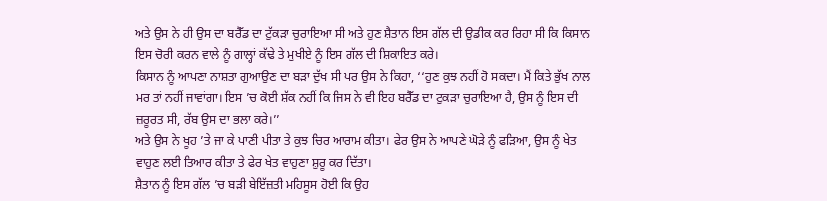ਅਤੇ ਉਸ ਨੇ ਹੀ ਉਸ ਦਾ ਬਰੈੱਡ ਦਾ ਟੁੱਕੜਾ ਚੁਰਾਇਆ ਸੀ ਅਤੇ ਹੁਣ ਸ਼ੈਤਾਨ ਇਸ ਗੱਲ ਦੀ ਉਡੀਕ ਕਰ ਰਿਹਾ ਸੀ ਕਿ ਕਿਸਾਨ ਇਸ ਚੋਰੀ ਕਰਨ ਵਾਲੇ ਨੂੰ ਗਾਲ੍ਹਾਂ ਕੱਢੇ ਤੇ ਮੁਖੀਏ ਨੂੰ ਇਸ ਗੱਲ ਦੀ ਸ਼ਿਕਾਇਤ ਕਰੇ।
ਕਿਸਾਨ ਨੂੰ ਆਪਣਾ ਨਾਸ਼ਤਾ ਗੁਆਉਣ ਦਾ ਬੜਾ ਦੁੱਖ ਸੀ ਪਰ ਉਸ ਨੇ ਕਿਹਾ, ‘‘ਹੁਣ ਕੁਝ ਨਹੀਂ ਹੋ ਸਕਦਾ। ਮੈਂ ਕਿਤੇ ਭੁੱਖ ਨਾਲ ਮਰ ਤਾਂ ਨਹੀਂ ਜਾਵਾਂਗਾ। ਇਸ ’ਚ ਕੋਈ ਸ਼ੱਕ ਨਹੀਂ ਕਿ ਜਿਸ ਨੇ ਵੀ ਇਹ ਬਰੈੱਡ ਦਾ ਟੁਕੜਾ ਚੁਰਾਇਆ ਹੈ, ਉਸ ਨੂੰ ਇਸ ਦੀ ਜ਼ਰੂਰਤ ਸੀ, ਰੱਬ ਉਸ ਦਾ ਭਲਾ ਕਰੇ।’’
ਅਤੇ ਉਸ ਨੇ ਖੂਹ ’ਤੇ ਜਾ ਕੇ ਪਾਣੀ ਪੀਤਾ ਤੇ ਕੁਝ ਚਿਰ ਆਰਾਮ ਕੀਤਾ। ਫੇਰ ਉਸ ਨੇ ਆਪਣੇ ਘੋੜੇ ਨੂੰ ਫੜਿਆ, ਉਸ ਨੂੰ ਖੇਤ ਵਾਹੁਣ ਲਈ ਤਿਆਰ ਕੀਤਾ ਤੇ ਫੇਰ ਖੇਤ ਵਾਹੁਣਾ ਸ਼ੁਰੂ ਕਰ ਦਿੱਤਾ।
ਸ਼ੈਤਾਨ ਨੂੰ ਇਸ ਗੱਲ ’ਚ ਬੜੀ ਬੇਇੱਜ਼ਤੀ ਮਹਿਸੂਸ ਹੋਈ ਕਿ ਉਹ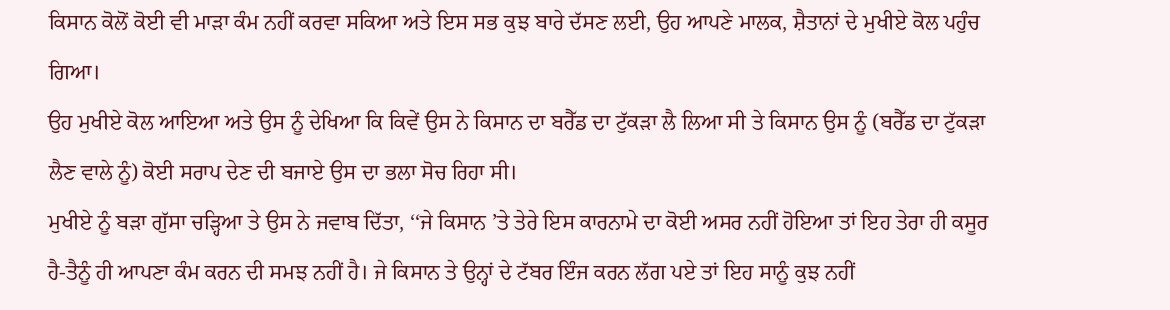ਕਿਸਾਨ ਕੋਲੋਂ ਕੋਈ ਵੀ ਮਾੜਾ ਕੰਮ ਨਹੀਂ ਕਰਵਾ ਸਕਿਆ ਅਤੇ ਇਸ ਸਭ ਕੁਝ ਬਾਰੇ ਦੱਸਣ ਲਈ, ਉਹ ਆਪਣੇ ਮਾਲਕ, ਸ਼ੈਤਾਨਾਂ ਦੇ ਮੁਖੀਏ ਕੋਲ ਪਹੁੰਚ ਗਿਆ।
ਉਹ ਮੁਖੀਏ ਕੋਲ ਆਇਆ ਅਤੇ ਉਸ ਨੂੰ ਦੇਖਿਆ ਕਿ ਕਿਵੇਂ ਉਸ ਨੇ ਕਿਸਾਨ ਦਾ ਬਰੈੱਡ ਦਾ ਟੁੱਕੜਾ ਲੈ ਲਿਆ ਸੀ ਤੇ ਕਿਸਾਨ ਉਸ ਨੂੰ (ਬਰੈੱਡ ਦਾ ਟੁੱਕੜਾ ਲੈਣ ਵਾਲੇ ਨੂੰ) ਕੋਈ ਸਰਾਪ ਦੇਣ ਦੀ ਬਜਾਏ ਉਸ ਦਾ ਭਲਾ ਸੋਚ ਰਿਹਾ ਸੀ।
ਮੁਖੀਏ ਨੂੰ ਬੜਾ ਗੁੱਸਾ ਚੜ੍ਹਿਆ ਤੇ ਉਸ ਨੇ ਜਵਾਬ ਦਿੱਤਾ, ‘‘ਜੇ ਕਿਸਾਨ ’ਤੇ ਤੇਰੇ ਇਸ ਕਾਰਨਾਮੇ ਦਾ ਕੋਈ ਅਸਰ ਨਹੀਂ ਹੋਇਆ ਤਾਂ ਇਹ ਤੇਰਾ ਹੀ ਕਸੂਰ ਹੈ-ਤੈਨੂੰ ਹੀ ਆਪਣਾ ਕੰਮ ਕਰਨ ਦੀ ਸਮਝ ਨਹੀਂ ਹੈ। ਜੇ ਕਿਸਾਨ ਤੇ ਉਨ੍ਹਾਂ ਦੇ ਟੱਬਰ ਇੰਜ ਕਰਨ ਲੱਗ ਪਏ ਤਾਂ ਇਹ ਸਾਨੂੰ ਕੁਝ ਨਹੀਂ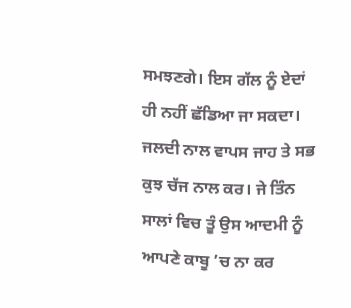ਸਮਝਣਗੇ। ਇਸ ਗੱਲ ਨੂੰ ਏਦਾਂ ਹੀ ਨਹੀਂ ਛੱਡਿਆ ਜਾ ਸਕਦਾ। ਜਲਦੀ ਨਾਲ ਵਾਪਸ ਜਾਹ ਤੇ ਸਭ ਕੁਝ ਚੱਜ ਨਾਲ ਕਰ। ਜੇ ਤਿੰਨ ਸਾਲਾਂ ਵਿਚ ਤੂੰ ਉਸ ਆਦਮੀ ਨੂੰ ਆਪਣੇ ਕਾਬੂ ’ਚ ਨਾ ਕਰ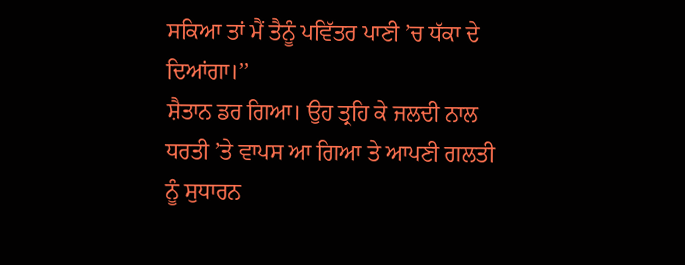ਸਕਿਆ ਤਾਂ ਮੈਂ ਤੈਨੂੰ ਪਵਿੱਤਰ ਪਾਣੀ ’ਚ ਧੱਕਾ ਦੇ ਦਿਆਂਗਾ।’’
ਸ਼ੈਤਾਨ ਡਰ ਗਿਆ। ਉਹ ਤ੍ਰਹਿ ਕੇ ਜਲਦੀ ਨਾਲ ਧਰਤੀ ’ਤੇ ਵਾਪਸ ਆ ਗਿਆ ਤੇ ਆਪਣੀ ਗਲਤੀ ਨੂੰ ਸੁਧਾਰਨ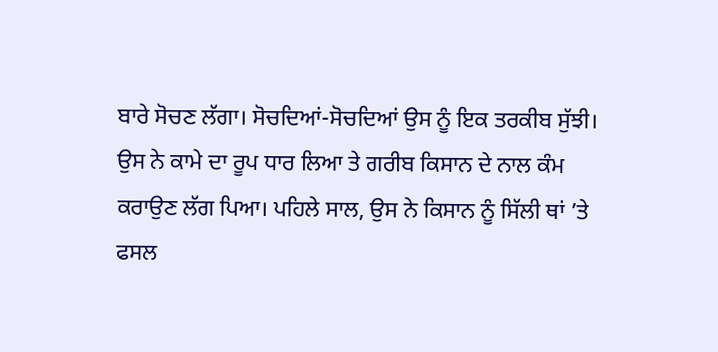ਬਾਰੇ ਸੋਚਣ ਲੱਗਾ। ਸੋਚਦਿਆਂ-ਸੋਚਦਿਆਂ ਉਸ ਨੂੰ ਇਕ ਤਰਕੀਬ ਸੁੱਝੀ।
ਉਸ ਨੇ ਕਾਮੇ ਦਾ ਰੂਪ ਧਾਰ ਲਿਆ ਤੇ ਗਰੀਬ ਕਿਸਾਨ ਦੇ ਨਾਲ ਕੰਮ ਕਰਾਉਣ ਲੱਗ ਪਿਆ। ਪਹਿਲੇ ਸਾਲ, ਉਸ ਨੇ ਕਿਸਾਨ ਨੂੰ ਸਿੱਲੀ ਥਾਂ ’ਤੇ ਫਸਲ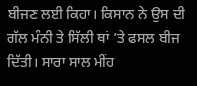ਬੀਜਣ ਲਈ ਕਿਹਾ। ਕਿਸਾਨ ਨੇ ਉਸ ਦੀ ਗੱਲ ਮੰਨੀ ਤੇ ਸਿੱਲੀ ਥਾਂ ’ਤੇ ਫਸਲ ਬੀਜ ਦਿੱਤੀ। ਸਾਰਾ ਸਾਲ ਮੀਂਹ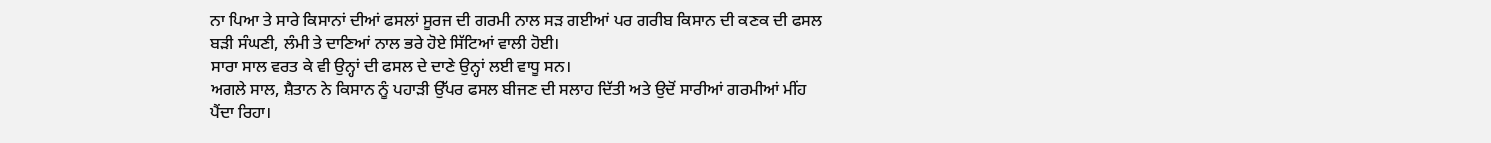ਨਾ ਪਿਆ ਤੇ ਸਾਰੇ ਕਿਸਾਨਾਂ ਦੀਆਂ ਫਸਲਾਂ ਸੂਰਜ ਦੀ ਗਰਮੀ ਨਾਲ ਸੜ ਗਈਆਂ ਪਰ ਗਰੀਬ ਕਿਸਾਨ ਦੀ ਕਣਕ ਦੀ ਫਸਲ ਬੜੀ ਸੰਘਣੀ, ਲੰਮੀ ਤੇ ਦਾਣਿਆਂ ਨਾਲ ਭਰੇ ਹੋਏ ਸਿੱਟਿਆਂ ਵਾਲੀ ਹੋਈ।
ਸਾਰਾ ਸਾਲ ਵਰਤ ਕੇ ਵੀ ਉਨ੍ਹਾਂ ਦੀ ਫਸਲ ਦੇ ਦਾਣੇ ਉਨ੍ਹਾਂ ਲਈ ਵਾਧੂ ਸਨ।
ਅਗਲੇ ਸਾਲ, ਸ਼ੈਤਾਨ ਨੇ ਕਿਸਾਨ ਨੂੰ ਪਹਾੜੀ ਉੱਪਰ ਫਸਲ ਬੀਜਣ ਦੀ ਸਲਾਹ ਦਿੱਤੀ ਅਤੇ ਉਦੋਂ ਸਾਰੀਆਂ ਗਰਮੀਆਂ ਮੀਂਹ ਪੈਂਦਾ ਰਿਹਾ।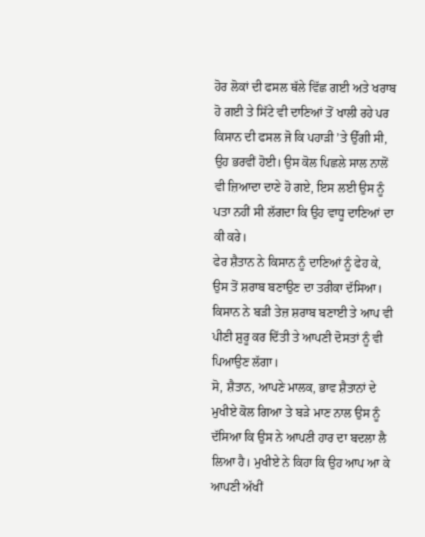ਹੋਰ ਲੋਕਾਂ ਦੀ ਫਸਲ ਥੱਲੇ ਵਿੱਛ ਗਈ ਅਤੇ ਖਰਾਬ ਹੋ ਗਈ ਤੇ ਸਿੱਟੇ ਵੀ ਦਾਣਿਆਂ ਤੋਂ ਖਾਲੀ ਰਹੇ ਪਰ ਕਿਸਾਨ ਦੀ ਫਸਲ ਜੋ ਕਿ ਪਹਾੜੀ ’ਤੇ ਉੱਗੀ ਸੀ, ਉਹ ਭਰਵੀਂ ਹੋਈ। ਉਸ ਕੋਲ ਪਿਛਲੇ ਸਾਲ ਨਾਲੋਂ ਵੀ ਜ਼ਿਆਦਾ ਦਾਣੇ ਹੋ ਗਏ, ਇਸ ਲਈ ਉਸ ਨੂੰ ਪਤਾ ਨਹੀਂ ਸੀ ਲੱਗਦਾ ਕਿ ਉਹ ਵਾਧੂ ਦਾਣਿਆਂ ਦਾ ਕੀ ਕਰੇ।
ਫੇਰ ਸ਼ੈਤਾਨ ਨੇ ਕਿਸਾਨ ਨੂੰ ਦਾਣਿਆਂ ਨੂੰ ਫੇਹ ਕੇ, ਉਸ ਤੋਂ ਸ਼ਰਾਬ ਬਣਾਉਣ ਦਾ ਤਰੀਕਾ ਦੱਸਿਆ। ਕਿਸਾਨ ਨੇ ਬੜੀ ਤੇਜ਼ ਸ਼ਰਾਬ ਬਣਾਈ ਤੇ ਆਪ ਵੀ ਪੀਣੀ ਸ਼ੁਰੂ ਕਰ ਦਿੱਤੀ ਤੇ ਆਪਣੀ ਦੋਸਤਾਂ ਨੂੰ ਵੀ ਪਿਆਉਣ ਲੱਗਾ।
ਸੋ, ਸ਼ੈਤਾਨ, ਆਪਣੇ ਮਾਲਕ, ਭਾਵ ਸ਼ੈਤਾਨਾਂ ਦੇ ਮੁਖੀਏ ਕੋਲ ਗਿਆ ਤੇ ਬੜੇ ਮਾਣ ਨਾਲ ਉਸ ਨੂੰ ਦੱਸਿਆ ਕਿ ਉਸ ਨੇ ਆਪਣੀ ਹਾਰ ਦਾ ਬਦਲਾ ਲੈ ਲਿਆ ਹੈ। ਮੁਖੀਏ ਨੇ ਕਿਹਾ ਕਿ ਉਹ ਆਪ ਆ ਕੇ ਆਪਣੀ ਅੱਖੀਂ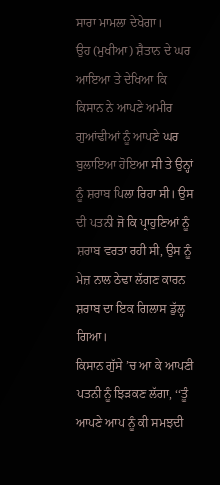ਸਾਰਾ ਮਾਮਲਾ ਦੇਖੇਗਾ।
ਉਹ (ਮੁਖੀਆ) ਸ਼ੈਤਾਨ ਦੇ ਘਰ ਆਇਆ ਤੇ ਦੇਖਿਆ ਕਿ ਕਿਸਾਨ ਨੇ ਆਪਣੇ ਅਮੀਰ ਗੁਆਂਢੀਆਂ ਨੂੰ ਆਪਣੇ ਘਰ ਬੁਲਾਇਆ ਹੋਇਆ ਸੀ ਤੇ ਉਨ੍ਹਾਂ ਨੂੰ ਸ਼ਰਾਬ ਪਿਲਾ ਰਿਹਾ ਸੀ। ਉਸ ਦੀ ਪਤਨੀ ਜੋ ਕਿ ਪ੍ਰਾਹੁਣਿਆਂ ਨੂੰ ਸ਼ਰਾਬ ਵਰਤਾ ਰਹੀ ਸੀ, ਉਸ ਨੂੰ ਮੇਜ਼ ਨਾਲ ਠੇਢਾ ਲੱਗਣ ਕਾਰਨ ਸ਼ਰਾਬ ਦਾ ਇਕ ਗਿਲਾਸ ਡੁੱਲ੍ਹ ਗਿਆ।
ਕਿਸਾਨ ਗੁੱਸੇ ’ਚ ਆ ਕੇ ਆਪਣੀ ਪਤਨੀ ਨੂੰ ਝਿੜਕਣ ਲੱਗਾ, ‘‘ਤੂੰ ਆਪਣੇ ਆਪ ਨੂੰ ਕੀ ਸਮਝਦੀ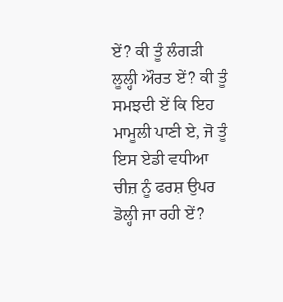ਏਂ? ਕੀ ਤੂੰ ਲੰਗੜੀ ਲੂਲ੍ਹੀ ਔਰਤ ਏਂ? ਕੀ ਤੂੰ ਸਮਝਦੀ ਏਂ ਕਿ ਇਹ ਮਾਮੂਲੀ ਪਾਣੀ ਏ, ਜੋ ਤੂੰ ਇਸ ਏਡੀ ਵਧੀਆ ਚੀਜ਼ ਨੂੰ ਫਰਸ਼ ਉਪਰ ਡੋਲ੍ਹੀ ਜਾ ਰਹੀ ਏਂ?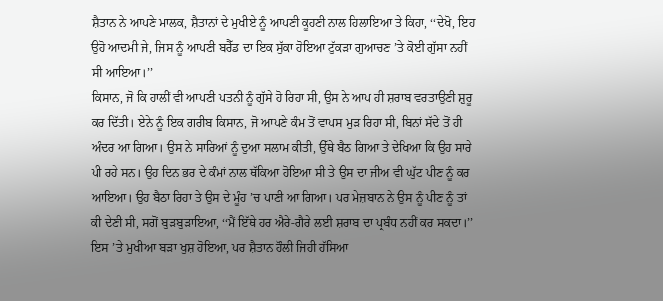ਸ਼ੈਤਾਨ ਨੇ ਆਪਣੇ ਮਾਲਕ, ਸ਼ੈਤਾਨਾਂ ਦੇ ਮੁਖੀਏ ਨੂੰ ਆਪਣੀ ਕੂਹਣੀ ਨਾਲ ਹਿਲਾਇਆ ਤੇ ਕਿਹਾ, ‘‘ਦੇਖੋ, ਇਹ ਉਹੋ ਆਦਮੀ ਜੇ, ਜਿਸ ਨੂੰ ਆਪਣੀ ਬਰੈੱਡ ਦਾ ਇਕ ਸੁੱਕਾ ਹੋਇਆ ਟੁੱਕੜਾ ਗੁਆਚਣ ’ਤੇ ਕੋਈ ਗੁੱਸਾ ਨਹੀਂ ਸੀ ਆਇਆ।’’
ਕਿਸਾਨ, ਜੋ ਕਿ ਹਾਲੀਂ ਵੀ ਆਪਣੀ ਪਤਨੀ ਨੂੰ ਗੁੱਸੇ ਹੋ ਰਿਹਾ ਸੀ, ਉਸ ਨੇ ਆਪ ਹੀ ਸ਼ਰਾਬ ਵਰਤਾਉਣੀ ਸ਼ੁਰੂ ਕਰ ਦਿੱਤੀ। ਏਨੇ ਨੂੰ ਇਕ ਗਰੀਬ ਕਿਸਾਨ, ਜੋ ਆਪਣੇ ਕੰਮ ਤੋਂ ਵਾਪਸ ਮੁੜ ਰਿਹਾ ਸੀ, ਬਿਨਾਂ ਸੱਦੇ ਤੋਂ ਹੀ ਅੰਦਰ ਆ ਗਿਆ। ਉਸ ਨੇ ਸਾਰਿਆਂ ਨੂੰ ਦੁਆ ਸਲਾਮ ਕੀਤੀ, ਉੱਥੇ ਬੈਠ ਗਿਆ ਤੇ ਦੇਖਿਆ ਕਿ ਉਹ ਸਾਰੇ ਪੀ ਰਹੇ ਸਨ। ਉਹ ਦਿਨ ਭਰ ਦੇ ਕੰਮਾਂ ਨਾਲ ਥੱਕਿਆ ਹੋਇਆ ਸੀ ਤੇ ਉਸ ਦਾ ਜੀਅ ਵੀ ਘੁੱਟ ਪੀਣ ਨੂੰ ਕਰ ਆਇਆ। ਉਹ ਬੈਠਾ ਰਿਹਾ ਤੇ ਉਸ ਦੇ ਮੂੰਹ ’ਚ ਪਾਣੀ ਆ ਗਿਆ। ਪਰ ਮੇਜ਼ਬਾਨ ਨੇ ਉਸ ਨੂੰ ਪੀਣ ਨੂੰ ਤਾਂ ਕੀ ਦੇਣੀ ਸੀ, ਸਗੋਂ ਬੁੜਬੁੜਾਇਆ, ‘‘ਮੈਂ ਇੱਥੇ ਹਰ ਐਰੇ-ਗੈਰੇ ਲਈ ਸ਼ਰਾਬ ਦਾ ਪ੍ਰਬੰਧ ਨਹੀਂ ਕਰ ਸਕਦਾ।’’
ਇਸ ’ਤੇ ਮੁਖੀਆ ਬੜਾ ਖੁਸ਼ ਹੋਇਆ, ਪਰ ਸ਼ੈਤਾਨ ਹੌਲੀ ਜਿਹੀ ਹੱਸਿਆ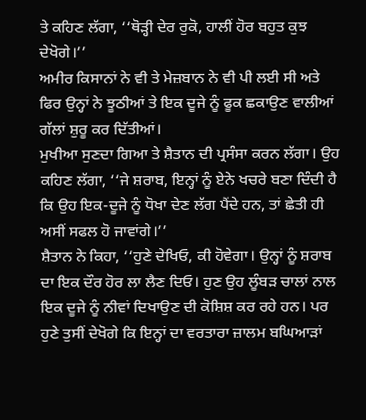ਤੇ ਕਹਿਣ ਲੱਗਾ, ‘‘ਥੋੜ੍ਹੀ ਦੇਰ ਰੁਕੋ, ਹਾਲੀਂ ਹੋਰ ਬਹੁਤ ਕੁਝ ਦੇਖੋਗੇ।’’
ਅਮੀਰ ਕਿਸਾਨਾਂ ਨੇ ਵੀ ਤੇ ਮੇਜ਼ਬਾਨ ਨੇ ਵੀ ਪੀ ਲਈ ਸੀ ਅਤੇ ਫਿਰ ਉਨ੍ਹਾਂ ਨੇ ਝੂਠੀਆਂ ਤੇ ਇਕ ਦੂਜੇ ਨੂੰ ਫੂਕ ਛਕਾਉਣ ਵਾਲੀਆਂ ਗੱਲਾਂ ਸ਼ੁਰੂ ਕਰ ਦਿੱਤੀਆਂ।
ਮੁਖੀਆ ਸੁਣਦਾ ਗਿਆ ਤੇ ਸ਼ੈਤਾਨ ਦੀ ਪ੍ਰਸੰਸਾ ਕਰਨ ਲੱਗਾ। ਉਹ ਕਹਿਣ ਲੱਗਾ, ‘‘ਜੇ ਸ਼ਰਾਬ, ਇਨ੍ਹਾਂ ਨੂੰ ਏਨੇ ਖਚਰੇ ਬਣਾ ਦਿੰਦੀ ਹੈ ਕਿ ਉਹ ਇਕ-ਦੂਜੇ ਨੂੰ ਧੋਖਾ ਦੇਣ ਲੱਗ ਪੈਂਦੇ ਹਨ, ਤਾਂ ਛੇਤੀ ਹੀ ਅਸੀਂ ਸਫਲ ਹੋ ਜਾਵਾਂਗੇ।’’
ਸ਼ੈਤਾਨ ਨੇ ਕਿਹਾ, ‘‘ਹੁਣੇ ਦੇਖਿਓ, ਕੀ ਹੋਵੇਗਾ। ਉਨ੍ਹਾਂ ਨੂੰ ਸ਼ਰਾਬ ਦਾ ਇਕ ਦੌਰ ਹੋਰ ਲਾ ਲੈਣ ਦਿਓ। ਹੁਣ ਉਹ ਲੂੰਬੜ ਚਾਲਾਂ ਨਾਲ ਇਕ ਦੂਜੇ ਨੂੰ ਨੀਵਾਂ ਦਿਖਾਉਣ ਦੀ ਕੋਸ਼ਿਸ਼ ਕਰ ਰਹੇ ਹਨ। ਪਰ ਹੁਣੇ ਤੁਸੀਂ ਦੇਖੋਗੇ ਕਿ ਇਨ੍ਹਾਂ ਦਾ ਵਰਤਾਰਾ ਜ਼ਾਲਮ ਬਘਿਆੜਾਂ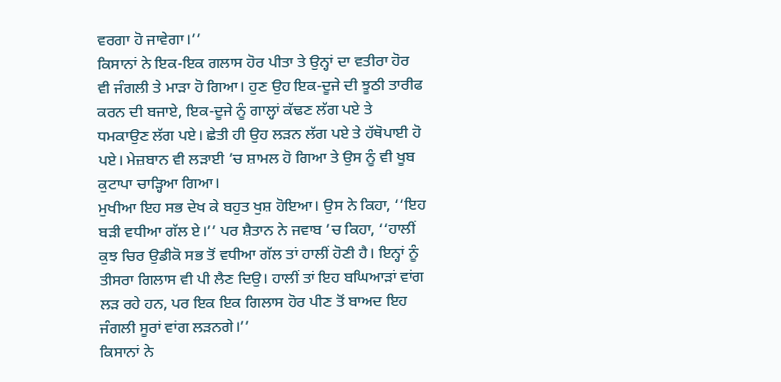ਵਰਗਾ ਹੋ ਜਾਵੇਗਾ।’’
ਕਿਸਾਨਾਂ ਨੇ ਇਕ-ਇਕ ਗਲਾਸ ਹੋਰ ਪੀਤਾ ਤੇ ਉਨ੍ਹਾਂ ਦਾ ਵਤੀਰਾ ਹੋਰ ਵੀ ਜੰਗਲੀ ਤੇ ਮਾੜਾ ਹੋ ਗਿਆ। ਹੁਣ ਉਹ ਇਕ-ਦੂਜੇ ਦੀ ਝੂਠੀ ਤਾਰੀਫ ਕਰਨ ਦੀ ਬਜਾਏ, ਇਕ-ਦੂਜੇ ਨੂੰ ਗਾਲ੍ਹਾਂ ਕੱਢਣ ਲੱਗ ਪਏ ਤੇ ਧਮਕਾਉਣ ਲੱਗ ਪਏ। ਛੇਤੀ ਹੀ ਉਹ ਲੜਨ ਲੱਗ ਪਏ ਤੇ ਹੱਥੋਪਾਈ ਹੋ ਪਏ। ਮੇਜ਼ਬਾਨ ਵੀ ਲੜਾਈ ’ਚ ਸ਼ਾਮਲ ਹੋ ਗਿਆ ਤੇ ਉਸ ਨੂੰ ਵੀ ਖੂਬ ਕੁਟਾਪਾ ਚਾੜ੍ਹਿਆ ਗਿਆ।
ਮੁਖੀਆ ਇਹ ਸਭ ਦੇਖ ਕੇ ਬਹੁਤ ਖੁਸ਼ ਹੋਇਆ। ਉਸ ਨੇ ਕਿਹਾ, ‘‘ਇਹ ਬੜੀ ਵਧੀਆ ਗੱਲ ਏ।’’ ਪਰ ਸ਼ੈਤਾਨ ਨੇ ਜਵਾਬ ’ਚ ਕਿਹਾ, ‘‘ਹਾਲੀਂ ਕੁਝ ਚਿਰ ਉਡੀਕੋ ਸਭ ਤੋਂ ਵਧੀਆ ਗੱਲ ਤਾਂ ਹਾਲੀਂ ਹੋਣੀ ਹੈ। ਇਨ੍ਹਾਂ ਨੂੰ ਤੀਸਰਾ ਗਿਲਾਸ ਵੀ ਪੀ ਲੈਣ ਦਿਉ। ਹਾਲੀਂ ਤਾਂ ਇਹ ਬਘਿਆੜਾਂ ਵਾਂਗ ਲੜ ਰਹੇ ਹਨ, ਪਰ ਇਕ ਇਕ ਗਿਲਾਸ ਹੋਰ ਪੀਣ ਤੋਂ ਬਾਅਦ ਇਹ ਜੰਗਲੀ ਸੂਰਾਂ ਵਾਂਗ ਲੜਨਗੇ।’’
ਕਿਸਾਨਾਂ ਨੇ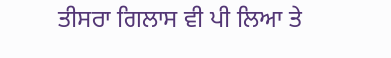ਤੀਸਰਾ ਗਿਲਾਸ ਵੀ ਪੀ ਲਿਆ ਤੇ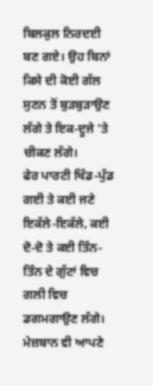ਬਿਲਕੁਲ ਨਿਰਦਈ ਬਣ ਗਏ। ਉਹ ਬਿਨਾਂ ਕਿਸੇ ਦੀ ਕੋਈ ਗੱਲ ਸੁਣਨ ਤੋਂ ਬੁੜਬੁੜਾਉਣ ਲੱਗੇ ਤੇ ਇਕ-ਦੂਜੇ ’ਤੇ ਚੀਕਣ ਲੱਗੇ।
ਫੇਰ ਪਾਰਟੀ ਖਿੰਡ-ਪੁੰਡ ਗਈ ਤੇ ਕਈ ਜਣੇ ਇਕੱਲੇ-ਇਕੱਲੇ, ਕਈ ਦੋ-ਦੋ ਤੇ ਕਈ ਤਿੰਨ-ਤਿੰਨ ਦੇ ਗੁੱਟਾਂ ਵਿਚ ਗਲੀ ਵਿਚ ਡਗਮਗਾਉਣ ਲੱਗੇ।
ਮੇਜ਼ਬਾਨ ਵੀ ਆਪਣੇ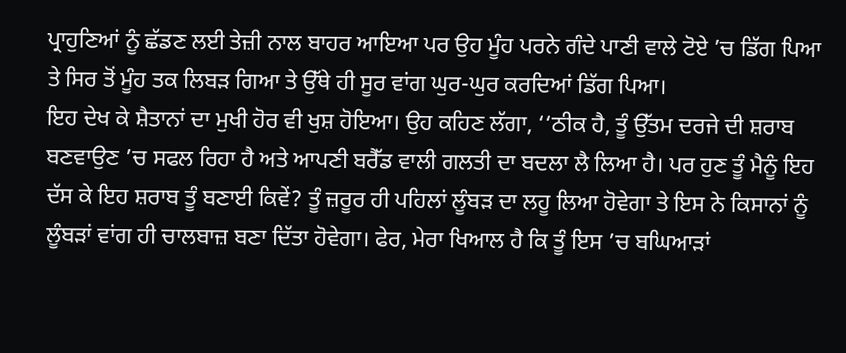ਪ੍ਰਾਹੁਣਿਆਂ ਨੂੰ ਛੱਡਣ ਲਈ ਤੇਜ਼ੀ ਨਾਲ ਬਾਹਰ ਆਇਆ ਪਰ ਉਹ ਮੂੰਹ ਪਰਨੇ ਗੰਦੇ ਪਾਣੀ ਵਾਲੇ ਟੋਏ ’ਚ ਡਿੱਗ ਪਿਆ ਤੇ ਸਿਰ ਤੋਂ ਮੂੰਹ ਤਕ ਲਿਬੜ ਗਿਆ ਤੇ ਉੱਥੇ ਹੀ ਸੂਰ ਵਾਂਗ ਘੁਰ-ਘੁਰ ਕਰਦਿਆਂ ਡਿੱਗ ਪਿਆ।
ਇਹ ਦੇਖ ਕੇ ਸ਼ੈਤਾਨਾਂ ਦਾ ਮੁਖੀ ਹੋਰ ਵੀ ਖੁਸ਼ ਹੋਇਆ। ਉਹ ਕਹਿਣ ਲੱਗਾ, ‘‘ਠੀਕ ਹੈ, ਤੂੰ ਉੱਤਮ ਦਰਜੇ ਦੀ ਸ਼ਰਾਬ ਬਣਵਾਉਣ ’ਚ ਸਫਲ ਰਿਹਾ ਹੈ ਅਤੇ ਆਪਣੀ ਬਰੈੱਡ ਵਾਲੀ ਗਲਤੀ ਦਾ ਬਦਲਾ ਲੈ ਲਿਆ ਹੈ। ਪਰ ਹੁਣ ਤੂੰ ਮੈਨੂੰ ਇਹ ਦੱਸ ਕੇ ਇਹ ਸ਼ਰਾਬ ਤੂੰ ਬਣਾਈ ਕਿਵੇਂ? ਤੂੰ ਜ਼ਰੂਰ ਹੀ ਪਹਿਲਾਂ ਲੂੰਬੜ ਦਾ ਲਹੂ ਲਿਆ ਹੋਵੇਗਾ ਤੇ ਇਸ ਨੇ ਕਿਸਾਨਾਂ ਨੂੰ ਲੂੰਬੜਾਂ ਵਾਂਗ ਹੀ ਚਾਲਬਾਜ਼ ਬਣਾ ਦਿੱਤਾ ਹੋਵੇਗਾ। ਫੇਰ, ਮੇਰਾ ਖਿਆਲ ਹੈ ਕਿ ਤੂੰ ਇਸ ’ਚ ਬਘਿਆੜਾਂ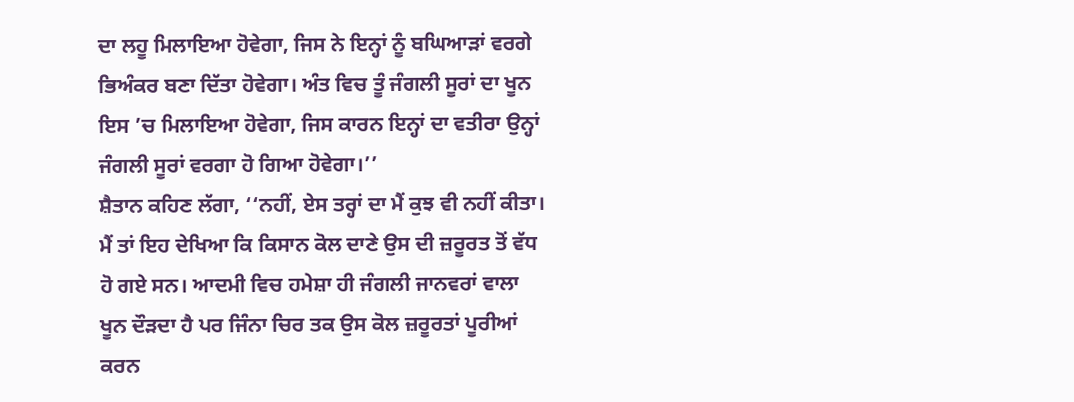ਦਾ ਲਹੂ ਮਿਲਾਇਆ ਹੋਵੇਗਾ, ਜਿਸ ਨੇ ਇਨ੍ਹਾਂ ਨੂੰ ਬਘਿਆੜਾਂ ਵਰਗੇ ਭਿਅੰਕਰ ਬਣਾ ਦਿੱਤਾ ਹੋਵੇਗਾ। ਅੰਤ ਵਿਚ ਤੂੰ ਜੰਗਲੀ ਸੂਰਾਂ ਦਾ ਖੂਨ ਇਸ ’ਚ ਮਿਲਾਇਆ ਹੋਵੇਗਾ, ਜਿਸ ਕਾਰਨ ਇਨ੍ਹਾਂ ਦਾ ਵਤੀਰਾ ਉਨ੍ਹਾਂ ਜੰਗਲੀ ਸੂਰਾਂ ਵਰਗਾ ਹੋ ਗਿਆ ਹੋਵੇਗਾ।’’
ਸ਼ੈਤਾਨ ਕਹਿਣ ਲੱਗਾ, ‘‘ਨਹੀਂ, ਏਸ ਤਰ੍ਹਾਂ ਦਾ ਮੈਂ ਕੁਝ ਵੀ ਨਹੀਂ ਕੀਤਾ। ਮੈਂ ਤਾਂ ਇਹ ਦੇਖਿਆ ਕਿ ਕਿਸਾਨ ਕੋਲ ਦਾਣੇ ਉਸ ਦੀ ਜ਼ਰੂਰਤ ਤੋਂ ਵੱਧ ਹੋ ਗਏ ਸਨ। ਆਦਮੀ ਵਿਚ ਹਮੇਸ਼ਾ ਹੀ ਜੰਗਲੀ ਜਾਨਵਰਾਂ ਵਾਲਾ ਖੂਨ ਦੌੜਦਾ ਹੈ ਪਰ ਜਿੰਨਾ ਚਿਰ ਤਕ ਉਸ ਕੋਲ ਜ਼ਰੂਰਤਾਂ ਪੂਰੀਆਂ ਕਰਨ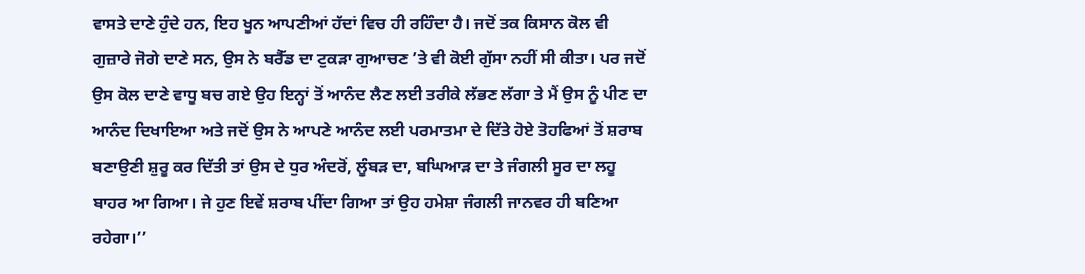ਵਾਸਤੇ ਦਾਣੇ ਹੁੰਦੇ ਹਨ, ਇਹ ਖੂਨ ਆਪਣੀਆਂ ਹੱਦਾਂ ਵਿਚ ਹੀ ਰਹਿੰਦਾ ਹੈ। ਜਦੋਂ ਤਕ ਕਿਸਾਨ ਕੋਲ ਵੀ ਗੁਜ਼ਾਰੇ ਜੋਗੇ ਦਾਣੇ ਸਨ, ਉਸ ਨੇ ਬਰੈੱਡ ਦਾ ਟੁਕੜਾ ਗੁਆਚਣ ’ਤੇ ਵੀ ਕੋਈ ਗੁੱਸਾ ਨਹੀਂ ਸੀ ਕੀਤਾ। ਪਰ ਜਦੋਂ ਉਸ ਕੋਲ ਦਾਣੇ ਵਾਧੂ ਬਚ ਗਏ ਉਹ ਇਨ੍ਹਾਂ ਤੋਂ ਆਨੰਦ ਲੈਣ ਲਈ ਤਰੀਕੇ ਲੱਭਣ ਲੱਗਾ ਤੇ ਮੈਂ ਉਸ ਨੂੰ ਪੀਣ ਦਾ ਆਨੰਦ ਦਿਖਾਇਆ ਅਤੇ ਜਦੋਂ ਉਸ ਨੇ ਆਪਣੇ ਆਨੰਦ ਲਈ ਪਰਮਾਤਮਾ ਦੇ ਦਿੱਤੇ ਹੋਏ ਤੋਹਫਿਆਂ ਤੋਂ ਸ਼ਰਾਬ ਬਣਾਉਣੀ ਸ਼ੁਰੂ ਕਰ ਦਿੱਤੀ ਤਾਂ ਉਸ ਦੇ ਧੁਰ ਅੰਦਰੋਂ, ਲੂੰਬੜ ਦਾ, ਬਘਿਆੜ ਦਾ ਤੇ ਜੰਗਲੀ ਸੂਰ ਦਾ ਲਹੂ ਬਾਹਰ ਆ ਗਿਆ। ਜੇ ਹੁਣ ਇਵੇਂ ਸ਼ਰਾਬ ਪੀਂਦਾ ਗਿਆ ਤਾਂ ਉਹ ਹਮੇਸ਼ਾ ਜੰਗਲੀ ਜਾਨਵਰ ਹੀ ਬਣਿਆ ਰਹੇਗਾ।’’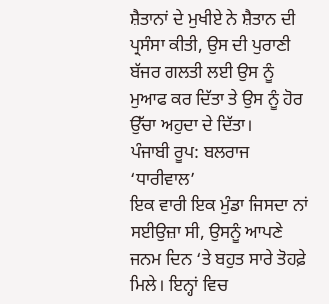ਸ਼ੈਤਾਨਾਂ ਦੇ ਮੁਖੀਏ ਨੇ ਸ਼ੈਤਾਨ ਦੀ ਪ੍ਰਸੰਸਾ ਕੀਤੀ, ਉਸ ਦੀ ਪੁਰਾਣੀ ਬੱਜਰ ਗਲਤੀ ਲਈ ਉਸ ਨੂੰ ਮੁਆਫ ਕਰ ਦਿੱਤਾ ਤੇ ਉਸ ਨੂੰ ਹੋਰ ਉੱਚਾ ਅਹੁਦਾ ਦੇ ਦਿੱਤਾ।
ਪੰਜਾਬੀ ਰੂਪ: ਬਲਰਾਜ ‘ਧਾਰੀਵਾਲ’
ਇਕ ਵਾਰੀ ਇਕ ਮੁੰਡਾ ਜਿਸਦਾ ਨਾਂ ਸਈਉਜ਼ਾ ਸੀ, ਉਸਨੂੰ ਆਪਣੇ ਜਨਮ ਦਿਨ ‘ਤੇ ਬਹੁਤ ਸਾਰੇ ਤੋਹਫ਼ੇ ਮਿਲੇ। ਇਨ੍ਹਾਂ ਵਿਚ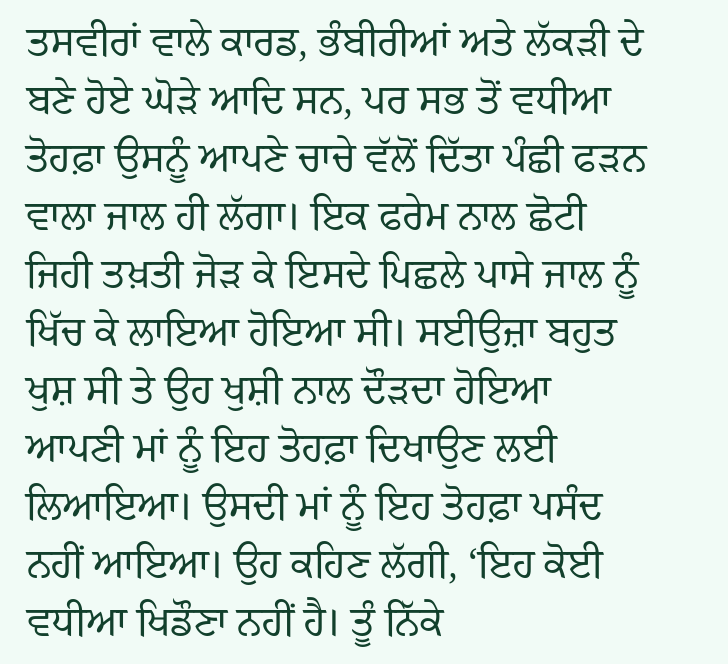ਤਸਵੀਰਾਂ ਵਾਲੇ ਕਾਰਡ, ਭੰਬੀਰੀਆਂ ਅਤੇ ਲੱਕੜੀ ਦੇ ਬਣੇ ਹੋਏ ਘੋੜੇ ਆਦਿ ਸਨ, ਪਰ ਸਭ ਤੋਂ ਵਧੀਆ ਤੋਹਫ਼ਾ ਉਸਨੂੰ ਆਪਣੇ ਚਾਚੇ ਵੱਲੋਂ ਦਿੱਤਾ ਪੰਛੀ ਫੜਨ ਵਾਲਾ ਜਾਲ ਹੀ ਲੱਗਾ। ਇਕ ਫਰੇਮ ਨਾਲ ਛੋਟੀ ਜਿਹੀ ਤਖ਼ਤੀ ਜੋੜ ਕੇ ਇਸਦੇ ਪਿਛਲੇ ਪਾਸੇ ਜਾਲ ਨੂੰ ਖਿੱਚ ਕੇ ਲਾਇਆ ਹੋਇਆ ਸੀ। ਸਈਉਜ਼ਾ ਬਹੁਤ ਖੁਸ਼ ਸੀ ਤੇ ਉਹ ਖੁਸ਼ੀ ਨਾਲ ਦੌੜਦਾ ਹੋਇਆ ਆਪਣੀ ਮਾਂ ਨੂੰ ਇਹ ਤੋਹਫ਼ਾ ਦਿਖਾਉਣ ਲਈ ਲਿਆਇਆ। ਉਸਦੀ ਮਾਂ ਨੂੰ ਇਹ ਤੋਹਫ਼ਾ ਪਸੰਦ ਨਹੀਂ ਆਇਆ। ਉਹ ਕਹਿਣ ਲੱਗੀ, ‘ਇਹ ਕੋਈ ਵਧੀਆ ਖਿਡੌਣਾ ਨਹੀਂ ਹੈ। ਤੂੰ ਨਿੱਕੇ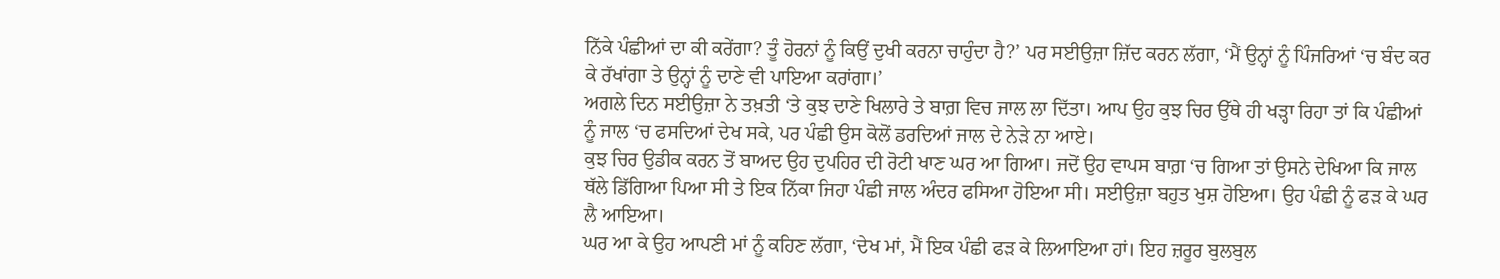ਨਿੱਕੇ ਪੰਛੀਆਂ ਦਾ ਕੀ ਕਰੇਂਗਾ? ਤੂੰ ਹੋਰਨਾਂ ਨੂੰ ਕਿਉਂ ਦੁਖੀ ਕਰਨਾ ਚਾਹੁੰਦਾ ਹੈ?’ ਪਰ ਸਈਉਜ਼ਾ ਜ਼ਿੱਦ ਕਰਨ ਲੱਗਾ, ‘ਮੈਂ ਉਨ੍ਹਾਂ ਨੂੰ ਪਿੰਜਰਿਆਂ ‘ਚ ਬੰਦ ਕਰ ਕੇ ਰੱਖਾਂਗਾ ਤੇ ਉਨ੍ਹਾਂ ਨੂੰ ਦਾਣੇ ਵੀ ਪਾਇਆ ਕਰਾਂਗਾ।’
ਅਗਲੇ ਦਿਨ ਸਈਉਜ਼ਾ ਨੇ ਤਖ਼ਤੀ ‘ਤੇ ਕੁਝ ਦਾਣੇ ਖਿਲਾਰੇ ਤੇ ਬਾਗ਼ ਵਿਚ ਜਾਲ ਲਾ ਦਿੱਤਾ। ਆਪ ਉਹ ਕੁਝ ਚਿਰ ਉੱਥੇ ਹੀ ਖੜ੍ਹਾ ਰਿਹਾ ਤਾਂ ਕਿ ਪੰਛੀਆਂ ਨੂੰ ਜਾਲ ‘ਚ ਫਸਦਿਆਂ ਦੇਖ ਸਕੇ, ਪਰ ਪੰਛੀ ਉਸ ਕੋਲੋਂ ਡਰਦਿਆਂ ਜਾਲ ਦੇ ਨੇੜੇ ਨਾ ਆਏ।
ਕੁਝ ਚਿਰ ਉਡੀਕ ਕਰਨ ਤੋਂ ਬਾਅਦ ਉਹ ਦੁਪਹਿਰ ਦੀ ਰੋਟੀ ਖਾਣ ਘਰ ਆ ਗਿਆ। ਜਦੋਂ ਉਹ ਵਾਪਸ ਬਾਗ਼ ‘ਚ ਗਿਆ ਤਾਂ ਉਸਨੇ ਦੇਖਿਆ ਕਿ ਜਾਲ ਥੱਲੇ ਡਿੱਗਿਆ ਪਿਆ ਸੀ ਤੇ ਇਕ ਨਿੱਕਾ ਜਿਹਾ ਪੰਛੀ ਜਾਲ ਅੰਦਰ ਫਸਿਆ ਹੋਇਆ ਸੀ। ਸਈਉਜ਼ਾ ਬਹੁਤ ਖੁਸ਼ ਹੋਇਆ। ਉਹ ਪੰਛੀ ਨੂੰ ਫੜ ਕੇ ਘਰ ਲੈ ਆਇਆ।
ਘਰ ਆ ਕੇ ਉਹ ਆਪਣੀ ਮਾਂ ਨੂੰ ਕਹਿਣ ਲੱਗਾ, ‘ਦੇਖ ਮਾਂ, ਮੈਂ ਇਕ ਪੰਛੀ ਫੜ ਕੇ ਲਿਆਇਆ ਹਾਂ। ਇਹ ਜ਼ਰੂਰ ਬੁਲਬੁਲ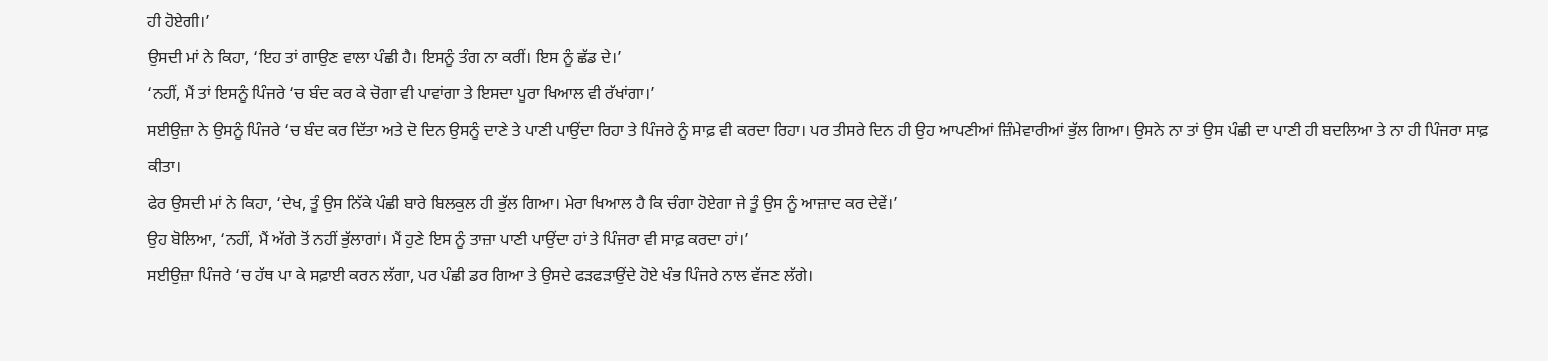ਹੀ ਹੋਏਗੀ।’
ਉਸਦੀ ਮਾਂ ਨੇ ਕਿਹਾ, ‘ਇਹ ਤਾਂ ਗਾਉਣ ਵਾਲਾ ਪੰਛੀ ਹੈ। ਇਸਨੂੰ ਤੰਗ ਨਾ ਕਰੀਂ। ਇਸ ਨੂੰ ਛੱਡ ਦੇ।’
‘ਨਹੀਂ, ਮੈਂ ਤਾਂ ਇਸਨੂੰ ਪਿੰਜਰੇ ‘ਚ ਬੰਦ ਕਰ ਕੇ ਚੋਗਾ ਵੀ ਪਾਵਾਂਗਾ ਤੇ ਇਸਦਾ ਪੂਰਾ ਖਿਆਲ ਵੀ ਰੱਖਾਂਗਾ।’
ਸਈਉਜ਼ਾ ਨੇ ਉਸਨੂੰ ਪਿੰਜਰੇ ‘ਚ ਬੰਦ ਕਰ ਦਿੱਤਾ ਅਤੇ ਦੋ ਦਿਨ ਉਸਨੂੰ ਦਾਣੇ ਤੇ ਪਾਣੀ ਪਾਉਂਦਾ ਰਿਹਾ ਤੇ ਪਿੰਜਰੇ ਨੂੰ ਸਾਫ਼ ਵੀ ਕਰਦਾ ਰਿਹਾ। ਪਰ ਤੀਸਰੇ ਦਿਨ ਹੀ ਉਹ ਆਪਣੀਆਂ ਜ਼ਿੰਮੇਵਾਰੀਆਂ ਭੁੱਲ ਗਿਆ। ਉਸਨੇ ਨਾ ਤਾਂ ਉਸ ਪੰਛੀ ਦਾ ਪਾਣੀ ਹੀ ਬਦਲਿਆ ਤੇ ਨਾ ਹੀ ਪਿੰਜਰਾ ਸਾਫ਼ ਕੀਤਾ।
ਫੇਰ ਉਸਦੀ ਮਾਂ ਨੇ ਕਿਹਾ, ‘ਦੇਖ, ਤੂੰ ਉਸ ਨਿੱਕੇ ਪੰਛੀ ਬਾਰੇ ਬਿਲਕੁਲ ਹੀ ਭੁੱਲ ਗਿਆ। ਮੇਰਾ ਖਿਆਲ ਹੈ ਕਿ ਚੰਗਾ ਹੋਏਗਾ ਜੇ ਤੂੰ ਉਸ ਨੂੰ ਆਜ਼ਾਦ ਕਰ ਦੇਵੇਂ।’
ਉਹ ਬੋਲਿਆ, ‘ਨਹੀਂ, ਮੈਂ ਅੱਗੇ ਤੋਂ ਨਹੀਂ ਭੁੱਲਾਗਾਂ। ਮੈਂ ਹੁਣੇ ਇਸ ਨੂੰ ਤਾਜ਼ਾ ਪਾਣੀ ਪਾਉਂਦਾ ਹਾਂ ਤੇ ਪਿੰਜਰਾ ਵੀ ਸਾਫ਼ ਕਰਦਾ ਹਾਂ।’
ਸਈਉਜ਼ਾ ਪਿੰਜਰੇ ‘ਚ ਹੱਥ ਪਾ ਕੇ ਸਫ਼ਾਈ ਕਰਨ ਲੱਗਾ, ਪਰ ਪੰਛੀ ਡਰ ਗਿਆ ਤੇ ਉਸਦੇ ਫੜਫੜਾਉਂਦੇ ਹੋਏ ਖੰਭ ਪਿੰਜਰੇ ਨਾਲ ਵੱਜਣ ਲੱਗੇ।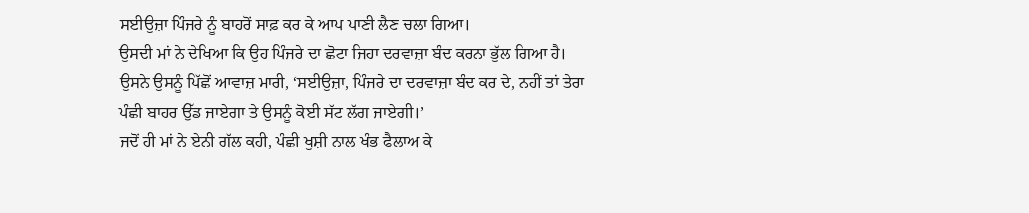ਸਈਉਜ਼ਾ ਪਿੰਜਰੇ ਨੂੰ ਬਾਹਰੋਂ ਸਾਫ਼ ਕਰ ਕੇ ਆਪ ਪਾਣੀ ਲੈਣ ਚਲਾ ਗਿਆ।
ਉਸਦੀ ਮਾਂ ਨੇ ਦੇਖਿਆ ਕਿ ਉਹ ਪਿੰਜਰੇ ਦਾ ਛੋਟਾ ਜਿਹਾ ਦਰਵਾਜ਼ਾ ਬੰਦ ਕਰਨਾ ਭੁੱਲ ਗਿਆ ਹੈ। ਉਸਨੇ ਉਸਨੂੰ ਪਿੱਛੋਂ ਆਵਾਜ਼ ਮਾਰੀ, ‘ਸਈਉਜ਼ਾ, ਪਿੰਜਰੇ ਦਾ ਦਰਵਾਜ਼ਾ ਬੰਦ ਕਰ ਦੇ, ਨਹੀਂ ਤਾਂ ਤੇਰਾ ਪੰਛੀ ਬਾਹਰ ਉੱਡ ਜਾਏਗਾ ਤੇ ਉਸਨੂੰ ਕੋਈ ਸੱਟ ਲੱਗ ਜਾਏਗੀ।’
ਜਦੋਂ ਹੀ ਮਾਂ ਨੇ ਏਨੀ ਗੱਲ ਕਹੀ, ਪੰਛੀ ਖੁਸ਼ੀ ਨਾਲ ਖੰਭ ਫੈਲਾਅ ਕੇ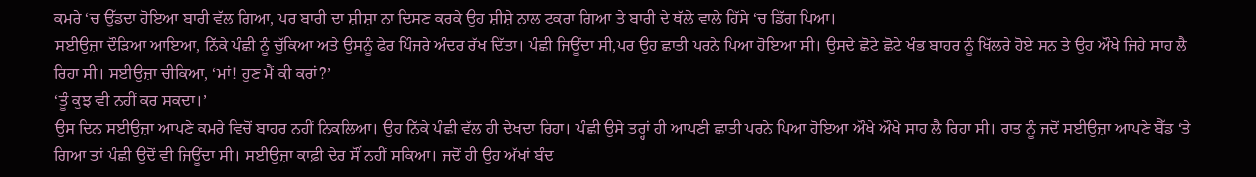ਕਮਰੇ ‘ਚ ਉੱਡਦਾ ਹੋਇਆ ਬਾਰੀ ਵੱਲ ਗਿਆ, ਪਰ ਬਾਰੀ ਦਾ ਸ਼ੀਸ਼ਾ ਨਾ ਦਿਸਣ ਕਰਕੇ ਉਹ ਸ਼ੀਸ਼ੇ ਨਾਲ ਟਕਰਾ ਗਿਆ ਤੇ ਬਾਰੀ ਦੇ ਥੱਲੇ ਵਾਲੇ ਹਿੱਸੇ ‘ਚ ਡਿੱਗ ਪਿਆ।
ਸਈਉਜ਼ਾ ਦੌੜਿਆ ਆਇਆ, ਨਿੱਕੇ ਪੰਛੀ ਨੂੰ ਚੁੱਕਿਆ ਅਤੇ ਉਸਨੂੰ ਫੇਰ ਪਿੰਜਰੇ ਅੰਦਰ ਰੱਖ ਦਿੱਤਾ। ਪੰਛੀ ਜਿਊਂਦਾ ਸੀ,ਪਰ ਉਹ ਛਾਤੀ ਪਰਨੇ ਪਿਆ ਹੋਇਆ ਸੀ। ਉਸਦੇ ਛੋਟੇ ਛੋਟੇ ਖੰਭ ਬਾਹਰ ਨੂੰ ਖਿੱਲਰੇ ਹੋਏ ਸਨ ਤੇ ਉਹ ਔਖੇ ਜਿਹੇ ਸਾਹ ਲੈ ਰਿਹਾ ਸੀ। ਸਈਉਜ਼ਾ ਚੀਕਿਆ, ‘ਮਾਂ! ਹੁਣ ਮੈਂ ਕੀ ਕਰਾਂ?’
‘ਤੂੰ ਕੁਝ ਵੀ ਨਹੀਂ ਕਰ ਸਕਦਾ।’
ਉਸ ਦਿਨ ਸਈਉਜ਼ਾ ਆਪਣੇ ਕਮਰੇ ਵਿਚੋਂ ਬਾਹਰ ਨਹੀਂ ਨਿਕਲਿਆ। ਉਹ ਨਿੱਕੇ ਪੰਛੀ ਵੱਲ ਹੀ ਦੇਖਦਾ ਰਿਹਾ। ਪੰਛੀ ਉਸੇ ਤਰ੍ਹਾਂ ਹੀ ਆਪਣੀ ਛਾਤੀ ਪਰਨੇ ਪਿਆ ਹੋਇਆ ਔਖੇ ਔਖੇ ਸਾਹ ਲੈ ਰਿਹਾ ਸੀ। ਰਾਤ ਨੂੰ ਜਦੋਂ ਸਈਉਜ਼ਾ ਆਪਣੇ ਬੈੱਡ ‘ਤੇ ਗਿਆ ਤਾਂ ਪੰਛੀ ਉਦੋਂ ਵੀ ਜਿਊਂਦਾ ਸੀ। ਸਈਉਜ਼ਾ ਕਾਫ਼ੀ ਦੇਰ ਸੌਂ ਨਹੀਂ ਸਕਿਆ। ਜਦੋਂ ਹੀ ਉਹ ਅੱਖਾਂ ਬੰਦ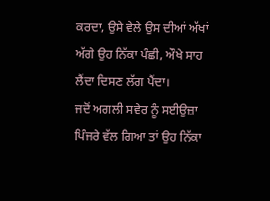ਕਰਦਾ, ਉਸੇ ਵੇਲੇ ਉਸ ਦੀਆਂ ਅੱਖਾਂ ਅੱਗੇ ਉਹ ਨਿੱਕਾ ਪੰਛੀ, ਔਖੇ ਸਾਹ ਲੈਂਦਾ ਦਿਸਣ ਲੱਗ ਪੈਂਦਾ।
ਜਦੋਂ ਅਗਲੀ ਸਵੇਰ ਨੂੰ ਸਈਉਜ਼ਾ ਪਿੰਜਰੇ ਵੱਲ ਗਿਆ ਤਾਂ ਉਹ ਨਿੱਕਾ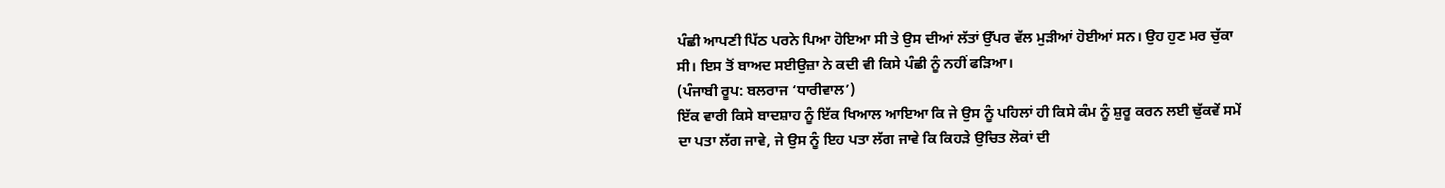ਪੰਛੀ ਆਪਣੀ ਪਿੱਠ ਪਰਨੇ ਪਿਆ ਹੋਇਆ ਸੀ ਤੇ ਉਸ ਦੀਆਂ ਲੱਤਾਂ ਉੱਪਰ ਵੱਲ ਮੁੜੀਆਂ ਹੋਈਆਂ ਸਨ। ਉਹ ਹੁਣ ਮਰ ਚੁੱਕਾ ਸੀ। ਇਸ ਤੋਂ ਬਾਅਦ ਸਈਉਜ਼ਾ ਨੇ ਕਦੀ ਵੀ ਕਿਸੇ ਪੰਛੀ ਨੂੰ ਨਹੀਂ ਫੜਿਆ।
(ਪੰਜਾਬੀ ਰੂਪ: ਬਲਰਾਜ ‘ਧਾਰੀਵਾਲ’)
ਇੱਕ ਵਾਰੀ ਕਿਸੇ ਬਾਦਸ਼ਾਹ ਨੂੰ ਇੱਕ ਖਿਆਲ ਆਇਆ ਕਿ ਜੇ ਉਸ ਨੂੰ ਪਹਿਲਾਂ ਹੀ ਕਿਸੇ ਕੰਮ ਨੂੰ ਸ਼ੁਰੂ ਕਰਨ ਲਈ ਢੁੱਕਵੇਂ ਸਮੇਂ ਦਾ ਪਤਾ ਲੱਗ ਜਾਵੇ, ਜੇ ਉਸ ਨੂੰ ਇਹ ਪਤਾ ਲੱਗ ਜਾਵੇ ਕਿ ਕਿਹੜੇ ਉਚਿਤ ਲੋਕਾਂ ਦੀ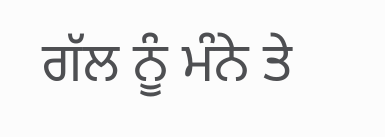ਗੱਲ ਨੂੰ ਮੰਨੇ ਤੇ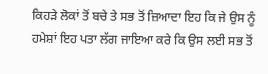ਕਿਹੜੇ ਲੋਕਾਂ ਤੋਂ ਬਚੇ ਤੇ ਸਭ ਤੋਂ ਜ਼ਿਆਦਾ ਇਹ ਕਿ ਜੇ ਉਸ ਨੂੰ ਹਮੇਸ਼ਾਂ ਇਹ ਪਤਾ ਲੱਗ ਜਾਇਆ ਕਰੇ ਕਿ ਉਸ ਲਈ ਸਭ ਤੋਂ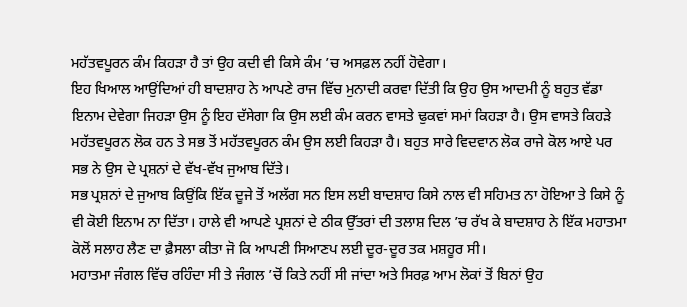ਮਹੱਤਵਪੂਰਨ ਕੰਮ ਕਿਹੜਾ ਹੈ ਤਾਂ ਉਹ ਕਦੀ ਵੀ ਕਿਸੇ ਕੰਮ ’ਚ ਅਸਫ਼ਲ ਨਹੀਂ ਹੋਵੇਗਾ।
ਇਹ ਖਿਆਲ ਆਉਂਦਿਆਂ ਹੀ ਬਾਦਸ਼ਾਹ ਨੇ ਆਪਣੇ ਰਾਜ ਵਿੱਚ ਮੁਨਾਦੀ ਕਰਵਾ ਦਿੱਤੀ ਕਿ ਉਹ ਉਸ ਆਦਮੀ ਨੂੰ ਬਹੁਤ ਵੱਡਾ ਇਨਾਮ ਦੇਵੇਗਾ ਜਿਹੜਾ ਉਸ ਨੂੰ ਇਹ ਦੱਸੇਗਾ ਕਿ ਉਸ ਲਈ ਕੰਮ ਕਰਨ ਵਾਸਤੇ ਢੁਕਵਾਂ ਸਮਾਂ ਕਿਹੜਾ ਹੈ। ਉਸ ਵਾਸਤੇ ਕਿਹੜੇ ਮਹੱਤਵਪੂਰਨ ਲੋਕ ਹਨ ਤੇ ਸਭ ਤੋਂ ਮਹੱਤਵਪੂਰਨ ਕੰਮ ਉਸ ਲਈ ਕਿਹੜਾ ਹੈ। ਬਹੁਤ ਸਾਰੇ ਵਿਦਵਾਨ ਲੋਕ ਰਾਜੇ ਕੋਲ ਆਏ ਪਰ ਸਭ ਨੇ ਉਸ ਦੇ ਪ੍ਰਸ਼ਨਾਂ ਦੇ ਵੱਖ-ਵੱਖ ਜੁਆਬ ਦਿੱਤੇ।
ਸਭ ਪ੍ਰਸ਼ਨਾਂ ਦੇ ਜੁਆਬ ਕਿਉਂਕਿ ਇੱਕ ਦੂਜੇ ਤੋਂ ਅਲੱਗ ਸਨ ਇਸ ਲਈ ਬਾਦਸ਼ਾਹ ਕਿਸੇ ਨਾਲ ਵੀ ਸਹਿਮਤ ਨਾ ਹੋਇਆ ਤੇ ਕਿਸੇ ਨੂੰ ਵੀ ਕੋਈ ਇਨਾਮ ਨਾ ਦਿੱਤਾ। ਹਾਲੇ ਵੀ ਆਪਣੇ ਪ੍ਰਸ਼ਨਾਂ ਦੇ ਠੀਕ ਉੱਤਰਾਂ ਦੀ ਤਲਾਸ਼ ਦਿਲ ’ਚ ਰੱਖ ਕੇ ਬਾਦਸ਼ਾਹ ਨੇ ਇੱਕ ਮਹਾਤਮਾ ਕੋਲੋਂ ਸਲਾਹ ਲੈਣ ਦਾ ਫ਼ੈਸਲਾ ਕੀਤਾ ਜੋ ਕਿ ਆਪਣੀ ਸਿਆਣਪ ਲਈ ਦੂਰ-ਦੂਰ ਤਕ ਮਸ਼ਹੂਰ ਸੀ।
ਮਹਾਤਮਾ ਜੰਗਲ ਵਿੱਚ ਰਹਿੰਦਾ ਸੀ ਤੇ ਜੰਗਲ ’ਚੋਂ ਕਿਤੇ ਨਹੀਂ ਸੀ ਜਾਂਦਾ ਅਤੇ ਸਿਰਫ਼ ਆਮ ਲੋਕਾਂ ਤੋਂ ਬਿਨਾਂ ਉਹ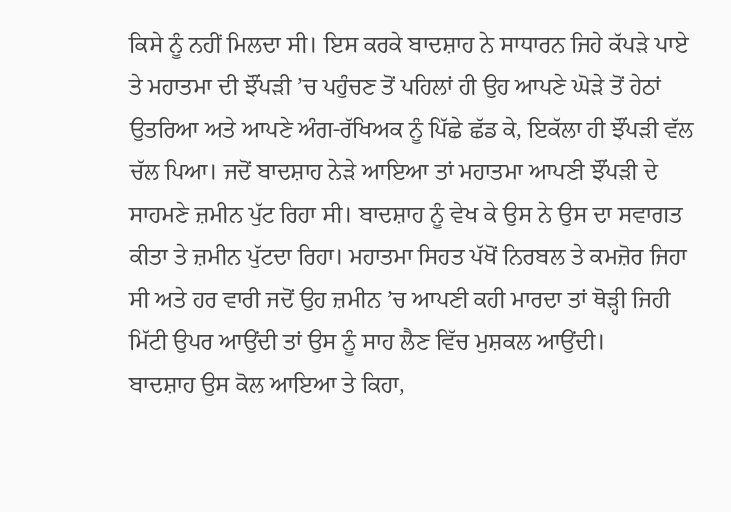ਕਿਸੇ ਨੂੰ ਨਹੀਂ ਮਿਲਦਾ ਸੀ। ਇਸ ਕਰਕੇ ਬਾਦਸ਼ਾਹ ਨੇ ਸਾਧਾਰਨ ਜਿਹੇ ਕੱਪੜੇ ਪਾਏ ਤੇ ਮਹਾਤਮਾ ਦੀ ਝੌਂਪੜੀ ’ਚ ਪਹੁੰਚਣ ਤੋਂ ਪਹਿਲਾਂ ਹੀ ਉਹ ਆਪਣੇ ਘੋੜੇ ਤੋਂ ਹੇਠਾਂ ਉਤਰਿਆ ਅਤੇ ਆਪਣੇ ਅੰਗ-ਰੱਖਿਅਕ ਨੂੰ ਪਿੱਛੇ ਛੱਡ ਕੇ, ਇਕੱਲਾ ਹੀ ਝੌਂਪੜੀ ਵੱਲ ਚੱਲ ਪਿਆ। ਜਦੋਂ ਬਾਦਸ਼ਾਹ ਨੇੜੇ ਆਇਆ ਤਾਂ ਮਹਾਤਮਾ ਆਪਣੀ ਝੌਂਪੜੀ ਦੇ ਸਾਹਮਣੇ ਜ਼ਮੀਨ ਪੁੱਟ ਰਿਹਾ ਸੀ। ਬਾਦਸ਼ਾਹ ਨੂੰ ਵੇਖ ਕੇ ਉਸ ਨੇ ਉਸ ਦਾ ਸਵਾਗਤ ਕੀਤਾ ਤੇ ਜ਼ਮੀਨ ਪੁੱਟਦਾ ਰਿਹਾ। ਮਹਾਤਮਾ ਸਿਹਤ ਪੱਖੋਂ ਨਿਰਬਲ ਤੇ ਕਮਜ਼ੋਰ ਜਿਹਾ ਸੀ ਅਤੇ ਹਰ ਵਾਰੀ ਜਦੋਂ ਉਹ ਜ਼ਮੀਨ ’ਚ ਆਪਣੀ ਕਹੀ ਮਾਰਦਾ ਤਾਂ ਥੋੜ੍ਹੀ ਜਿਹੀ ਮਿੱਟੀ ਉਪਰ ਆਉਂਦੀ ਤਾਂ ਉਸ ਨੂੰ ਸਾਹ ਲੈਣ ਵਿੱਚ ਮੁਸ਼ਕਲ ਆਉਂਦੀ।
ਬਾਦਸ਼ਾਹ ਉਸ ਕੋਲ ਆਇਆ ਤੇ ਕਿਹਾ,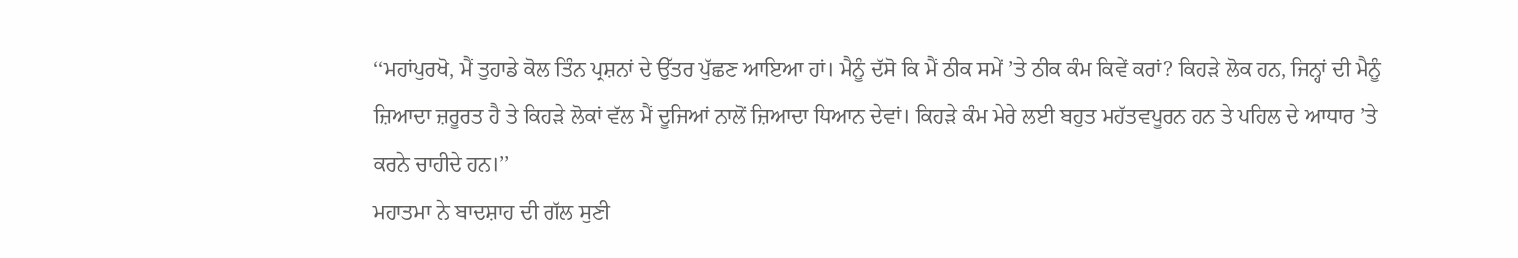‘‘ਮਹਾਂਪੁਰਖੋ, ਮੈਂ ਤੁਹਾਡੇ ਕੋਲ ਤਿੰਨ ਪ੍ਰਸ਼ਨਾਂ ਦੇ ਉੱਤਰ ਪੁੱਛਣ ਆਇਆ ਹਾਂ। ਮੈਨੂੰ ਦੱਸੋ ਕਿ ਮੈਂ ਠੀਕ ਸਮੇਂ ’ਤੇ ਠੀਕ ਕੰਮ ਕਿਵੇਂ ਕਰਾਂ? ਕਿਹੜੇ ਲੋਕ ਹਨ, ਜਿਨ੍ਹਾਂ ਦੀ ਮੈਨੂੰ ਜ਼ਿਆਦਾ ਜ਼ਰੂਰਤ ਹੈ ਤੇ ਕਿਹੜੇ ਲੋਕਾਂ ਵੱਲ ਮੈਂ ਦੂਜਿਆਂ ਨਾਲੋਂ ਜ਼ਿਆਦਾ ਧਿਆਨ ਦੇਵਾਂ। ਕਿਹੜੇ ਕੰਮ ਮੇਰੇ ਲਈ ਬਹੁਤ ਮਹੱਤਵਪੂਰਨ ਹਨ ਤੇ ਪਹਿਲ ਦੇ ਆਧਾਰ ’ਤੇ ਕਰਨੇ ਚਾਹੀਦੇ ਹਨ।’’
ਮਹਾਤਮਾ ਨੇ ਬਾਦਸ਼ਾਹ ਦੀ ਗੱਲ ਸੁਣੀ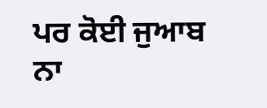ਪਰ ਕੋਈ ਜੁਆਬ ਨਾ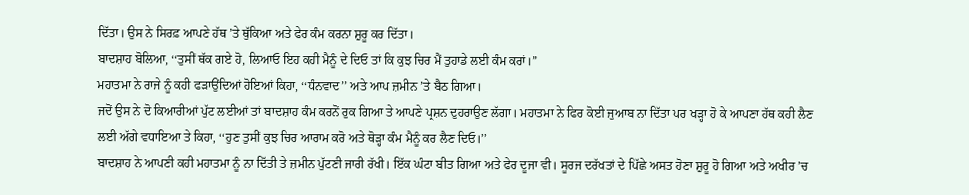ਦਿੱਤਾ। ਉਸ ਨੇ ਸਿਰਫ਼ ਆਪਣੇ ਹੱਥ ’ਤੇ ਥੁੱਕਿਆ ਅਤੇ ਫੇਰ ਕੰਮ ਕਰਨਾ ਸ਼ੁਰੂ ਕਰ ਦਿੱਤਾ।
ਬਾਦਸ਼ਾਹ ਬੋਲਿਆ, ‘‘ਤੁਸੀਂ ਥੱਕ ਗਏ ਹੋ, ਲਿਆਓ ਇਹ ਕਹੀ ਮੈਨੂੰ ਦੇ ਦਿਓ ਤਾਂ ਕਿ ਕੁਝ ਚਿਰ ਮੈਂ ਤੁਹਾਡੇ ਲਈ ਕੰਮ ਕਰਾਂ।’’
ਮਹਾਤਮਾ ਨੇ ਰਾਜੇ ਨੂੰ ਕਹੀ ਫੜਾਉਂਦਿਆਂ ਹੋਇਆਂ ਕਿਹਾ, ‘‘ਧੰਨਵਾਦ’’ ਅਤੇ ਆਪ ਜ਼ਮੀਨ ’ਤੇ ਬੈਠ ਗਿਆ।
ਜਦੋਂ ਉਸ ਨੇ ਦੋ ਕਿਆਰੀਆਂ ਪੁੱਟ ਲਈਆਂ ਤਾਂ ਬਾਦਸ਼ਾਹ ਕੰਮ ਕਰਨੋਂ ਰੁਕ ਗਿਆ ਤੇ ਆਪਣੇ ਪ੍ਰਸ਼ਨ ਦੁਹਰਾਉਣ ਲੱਗਾ। ਮਹਾਤਮਾ ਨੇ ਫਿਰ ਕੋਈ ਜੁਆਬ ਨਾ ਦਿੱਤਾ ਪਰ ਖੜ੍ਹਾ ਹੋ ਕੇ ਆਪਣਾ ਹੱਥ ਕਹੀ ਲੈਣ ਲਈ ਅੱਗੇ ਵਧਾਇਆ ਤੇ ਕਿਹਾ, ‘‘ਹੁਣ ਤੁਸੀਂ ਕੁਝ ਚਿਰ ਆਰਾਮ ਕਰੋ ਅਤੇ ਥੋੜ੍ਹਾ ਕੰਮ ਮੈਨੂੰ ਕਰ ਲੈਣ ਦਿਓ।’’
ਬਾਦਸ਼ਾਹ ਨੇ ਆਪਣੀ ਕਹੀ ਮਹਾਤਮਾ ਨੂੰ ਨਾ ਦਿੱਤੀ ਤੇ ਜ਼ਮੀਨ ਪੁੱਟਣੀ ਜਾਰੀ ਰੱਖੀ। ਇੱਕ ਘੰਟਾ ਬੀਤ ਗਿਆ ਅਤੇ ਫੇਰ ਦੂਜਾ ਵੀ। ਸੂਰਜ ਦਰੱਖਤਾਂ ਦੇ ਪਿੱਛੇ ਅਸਤ ਹੋਣਾ ਸ਼ੁਰੂ ਹੋ ਗਿਆ ਅਤੇ ਅਖੀਰ ’ਚ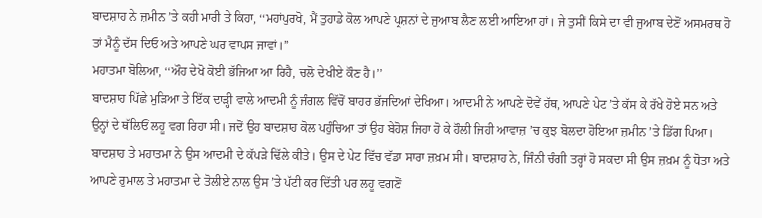ਬਾਦਸ਼ਾਹ ਨੇ ਜ਼ਮੀਨ ’ਤੇ ਕਹੀ ਮਾਰੀ ਤੇ ਕਿਹਾ, ‘‘ਮਹਾਂਪੁਰਖੋ, ਮੈਂ ਤੁਹਾਡੇ ਕੋਲ ਆਪਣੇ ਪ੍ਰਸ਼ਨਾਂ ਦੇ ਜੁਆਬ ਲੈਣ ਲਈ ਆਇਆ ਹਾਂ। ਜੇ ਤੁਸੀਂ ਕਿਸੇ ਦਾ ਵੀ ਜੁਆਬ ਦੇਣੋਂ ਅਸਮਰਥ ਹੋ ਤਾਂ ਮੈਨੂੰ ਦੱਸ ਦਿਓ ਅਤੇ ਆਪਣੇ ਘਰ ਵਾਪਸ ਜਾਵਾਂ।’’
ਮਹਾਤਮਾ ਬੋਲਿਆ, ‘‘ਔਹ ਦੇਖੋ ਕੋਈ ਭੱਜਿਆ ਆ ਰਿਹੈ, ਚਲੋ ਦੇਖੀਏ ਕੌਣ ਹੈ।’’
ਬਾਦਸ਼ਾਹ ਪਿੱਛੇ ਮੁੜਿਆ ਤੇ ਇੱਕ ਦਾੜ੍ਹੀ ਵਾਲੇ ਆਦਮੀ ਨੂੰ ਜੰਗਲ ਵਿੱਚੋਂ ਬਾਹਰ ਭੱਜਦਿਆਂ ਦੇਖਿਆ। ਆਦਮੀ ਨੇ ਆਪਣੇ ਦੋਵੇਂ ਹੱਥ, ਆਪਣੇ ਪੇਟ ’ਤੇ ਕੱਸ ਕੇ ਰੱਖੇ ਹੋਏ ਸਨ ਅਤੇ ਉਨ੍ਹਾਂ ਦੇ ਥੱਲਿਓਂ ਲਹੂ ਵਗ ਰਿਹਾ ਸੀ। ਜਦੋਂ ਉਹ ਬਾਦਸ਼ਾਹ ਕੋਲ ਪਹੁੰਚਿਆ ਤਾਂ ਉਹ ਬੇਹੋਸ਼ ਜਿਹਾ ਹੋ ਕੇ ਹੌਲੀ ਜਿਹੀ ਆਵਾਜ਼ ’ਚ ਕੁਝ ਬੋਲਦਾ ਹੋਇਆ ਜ਼ਮੀਨ ’ਤੇ ਡਿੱਗ ਪਿਆ। ਬਾਦਸ਼ਾਹ ਤੇ ਮਹਾਤਮਾ ਨੇ ਉਸ ਆਦਮੀ ਦੇ ਕੱਪੜੇ ਢਿੱਲੇ ਕੀਤੇ। ਉਸ ਦੇ ਪੇਟ ਵਿੱਚ ਵੱਡਾ ਸਾਰਾ ਜ਼ਖ਼ਮ ਸੀ। ਬਾਦਸ਼ਾਹ ਨੇ, ਜਿੰਨੀ ਚੰਗੀ ਤਰ੍ਹਾਂ ਹੋ ਸਕਦਾ ਸੀ ਉਸ ਜ਼ਖ਼ਮ ਨੂੰ ਧੋਤਾ ਅਤੇ ਆਪਣੇ ਰੁਮਾਲ ਤੇ ਮਹਾਤਮਾ ਦੇ ਤੋਲੀਏ ਨਾਲ ਉਸ ’ਤੇ ਪੱਟੀ ਕਰ ਦਿੱਤੀ ਪਰ ਲਹੂ ਵਗਣੋਂ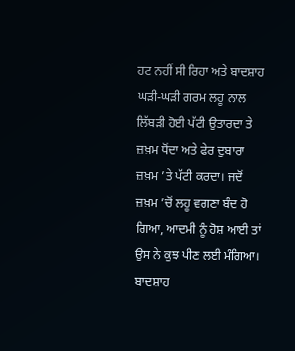ਹਟ ਨਹੀਂ ਸੀ ਰਿਹਾ ਅਤੇ ਬਾਦਸ਼ਾਹ ਘੜੀ-ਘੜੀ ਗਰਮ ਲਹੂ ਨਾਲ ਲਿੱਬੜੀ ਹੋਈ ਪੱਟੀ ਉਤਾਰਦਾ ਤੇ ਜ਼ਖ਼ਮ ਧੋਂਦਾ ਅਤੇ ਫੇਰ ਦੁਬਾਰਾ ਜ਼ਖ਼ਮ ’ਤੇ ਪੱਟੀ ਕਰਦਾ। ਜਦੋਂ ਜ਼ਖ਼ਮ ’ਚੋਂ ਲਹੂ ਵਗਣਾ ਬੰਦ ਹੋ ਗਿਆ, ਆਦਮੀ ਨੂੰ ਹੋਸ਼ ਆਈ ਤਾਂ ਉਸ ਨੇ ਕੁਝ ਪੀਣ ਲਈ ਮੰਗਿਆ। ਬਾਦਸ਼ਾਹ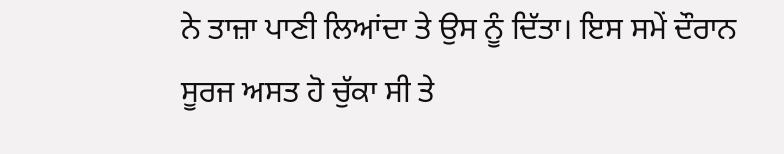ਨੇ ਤਾਜ਼ਾ ਪਾਣੀ ਲਿਆਂਦਾ ਤੇ ਉਸ ਨੂੰ ਦਿੱਤਾ। ਇਸ ਸਮੇਂ ਦੌਰਾਨ ਸੂਰਜ ਅਸਤ ਹੋ ਚੁੱਕਾ ਸੀ ਤੇ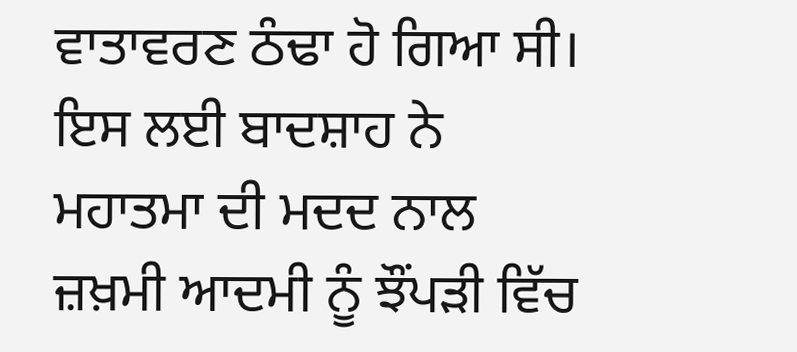ਵਾਤਾਵਰਣ ਠੰਢਾ ਹੋ ਗਿਆ ਸੀ। ਇਸ ਲਈ ਬਾਦਸ਼ਾਹ ਨੇ ਮਹਾਤਮਾ ਦੀ ਮਦਦ ਨਾਲ ਜ਼ਖ਼ਮੀ ਆਦਮੀ ਨੂੰ ਝੌਂਪੜੀ ਵਿੱਚ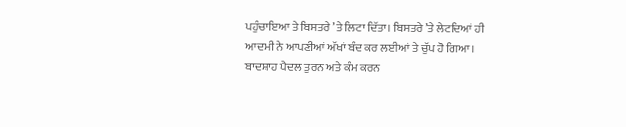ਪਹੁੰਚਾਇਆ ਤੇ ਬਿਸਤਰੇ ’ਤੇ ਲਿਟਾ ਦਿੱਤਾ। ਬਿਸਤਰੇ ’ਤੇ ਲੇਟਦਿਆਂ ਹੀ ਆਦਮੀ ਨੇ ਆਪਣੀਆਂ ਅੱਖਾਂ ਬੰਦ ਕਰ ਲਈਆਂ ਤੇ ਚੁੱਪ ਹੋ ਗਿਆ। ਬਾਦਸ਼ਾਹ ਪੈਦਲ ਤੁਰਨ ਅਤੇ ਕੰਮ ਕਰਨ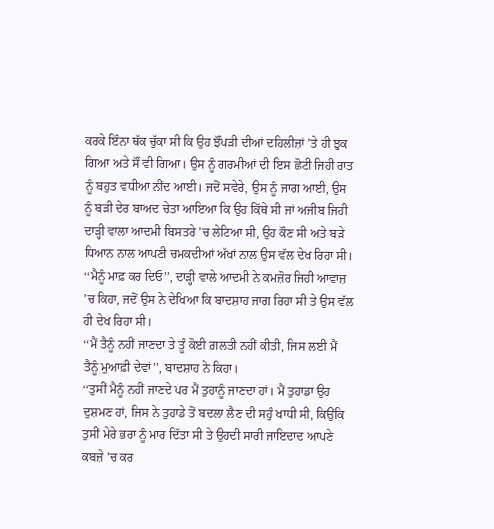ਕਰਕੇ ਇੰਨਾ ਥੱਕ ਚੁੱਕਾ ਸੀ ਕਿ ਉਹ ਝੌਂਪੜੀ ਦੀਆਂ ਦਹਿਲੀਜ਼ਾਂ ’ਤੇ ਹੀ ਝੁਕ ਗਿਆ ਅਤੇ ਸੌਂ ਵੀ ਗਿਆ। ਉਸ ਨੂੰ ਗਰਮੀਆਂ ਦੀ ਇਸ ਛੋਟੀ ਜਿਹੀ ਰਾਤ ਨੂੰ ਬਹੁਤ ਵਧੀਆ ਨੀਂਦ ਆਈ। ਜਦੋਂ ਸਵੇਰੇ, ਉਸ ਨੂੰ ਜਾਗ ਆਈ, ਉਸ ਨੂੰ ਬੜੀ ਦੇਰ ਬਾਅਦ ਚੇਤਾ ਆਇਆ ਕਿ ਉਹ ਕਿੱਥੇ ਸੀ ਜਾਂ ਅਜੀਬ ਜਿਹੀ ਦਾੜ੍ਹੀ ਵਾਲਾ ਆਦਮੀ ਬਿਸਤਰੇ ’ਚ ਲੇਟਿਆ ਸੀ, ਉਹ ਕੌਣ ਸੀ ਅਤੇ ਬੜੇ ਧਿਆਨ ਨਾਲ ਆਪਣੀ ਚਮਕਦੀਆਂ ਅੱਖਾਂ ਨਾਲ ਉਸ ਵੱਲ ਦੇਖ ਰਿਹਾ ਸੀ। ‘‘ਮੈਨੂੰ ਮਾਫ਼ ਕਰ ਦਿਓ’’, ਦਾੜ੍ਹੀ ਵਾਲੇ ਆਦਮੀ ਨੇ ਕਮਜ਼ੋਰ ਜਿਹੀ ਆਵਾਜ਼ ’ਚ ਕਿਹਾ, ਜਦੋਂ ਉਸ ਨੇ ਦੇਖਿਆ ਕਿ ਬਾਦਸ਼ਾਹ ਜਾਗ ਰਿਹਾ ਸੀ ਤੇ ਉਸ ਵੱਲ ਹੀ ਦੇਖ ਰਿਹਾ ਸੀ।
‘‘ਮੈਂ ਤੈਨੂੰ ਨਹੀਂ ਜਾਣਦਾ ਤੇ ਤੂੰ ਕੋਈ ਗ਼ਲਤੀ ਨਹੀਂ ਕੀਤੀ, ਜਿਸ ਲਈ ਮੈਂ ਤੈਨੂੰ ਮੁਆਫ਼ੀ ਦੇਵਾਂ’’, ਬਾਦਸ਼ਾਹ ਨੇ ਕਿਹਾ।
‘‘ਤੁਸੀਂ ਮੈਨੂੰ ਨਹੀਂ ਜਾਣਦੇ ਪਰ ਮੈਂ ਤੁਹਾਨੂੰ ਜਾਣਦਾ ਹਾਂ। ਮੈਂ ਤੁਹਾਡਾ ਉਹ ਦੁਸ਼ਮਣ ਹਾਂ, ਜਿਸ ਨੇ ਤੁਹਾਡੇ ਤੋਂ ਬਦਲਾ ਲੈਣ ਦੀ ਸਹੁੰ ਖਾਧੀ ਸੀ, ਕਿਉਂਕਿ ਤੁਸੀਂ ਮੇਰੇ ਭਰਾ ਨੂੰ ਮਾਰ ਦਿੱਤਾ ਸੀ ਤੇ ਉਹਦੀ ਸਾਰੀ ਜਾਇਦਾਦ ਆਪਣੇ ਕਬਜ਼ੇ ’ਚ ਕਰ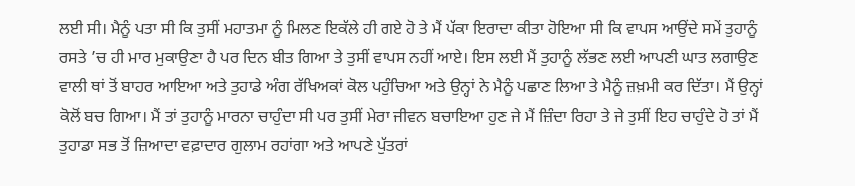ਲਈ ਸੀ। ਮੈਨੂੰ ਪਤਾ ਸੀ ਕਿ ਤੁਸੀਂ ਮਹਾਤਮਾ ਨੂੰ ਮਿਲਣ ਇਕੱਲੇ ਹੀ ਗਏ ਹੋ ਤੇ ਮੈਂ ਪੱਕਾ ਇਰਾਦਾ ਕੀਤਾ ਹੋਇਆ ਸੀ ਕਿ ਵਾਪਸ ਆਉਂਦੇ ਸਮੇਂ ਤੁਹਾਨੂੰ ਰਸਤੇ ’ਚ ਹੀ ਮਾਰ ਮੁਕਾਉਣਾ ਹੈ ਪਰ ਦਿਨ ਬੀਤ ਗਿਆ ਤੇ ਤੁਸੀਂ ਵਾਪਸ ਨਹੀਂ ਆਏ। ਇਸ ਲਈ ਮੈਂ ਤੁਹਾਨੂੰ ਲੱਭਣ ਲਈ ਆਪਣੀ ਘਾਤ ਲਗਾਉਣ ਵਾਲੀ ਥਾਂ ਤੋਂ ਬਾਹਰ ਆਇਆ ਅਤੇ ਤੁਹਾਡੇ ਅੰਗ ਰੱਖਿਅਕਾਂ ਕੋਲ ਪਹੁੰਚਿਆ ਅਤੇ ਉਨ੍ਹਾਂ ਨੇ ਮੈਨੂੰ ਪਛਾਣ ਲਿਆ ਤੇ ਮੈਨੂੰ ਜ਼ਖ਼ਮੀ ਕਰ ਦਿੱਤਾ। ਮੈਂ ਉਨ੍ਹਾਂ ਕੋਲੋਂ ਬਚ ਗਿਆ। ਮੈਂ ਤਾਂ ਤੁਹਾਨੂੰ ਮਾਰਨਾ ਚਾਹੁੰਦਾ ਸੀ ਪਰ ਤੁਸੀਂ ਮੇਰਾ ਜੀਵਨ ਬਚਾਇਆ ਹੁਣ ਜੇ ਮੈਂ ਜ਼ਿੰਦਾ ਰਿਹਾ ਤੇ ਜੇ ਤੁਸੀਂ ਇਹ ਚਾਹੁੰਦੇ ਹੋ ਤਾਂ ਮੈਂ ਤੁਹਾਡਾ ਸਭ ਤੋਂ ਜ਼ਿਆਦਾ ਵਫ਼ਾਦਾਰ ਗੁਲਾਮ ਰਹਾਂਗਾ ਅਤੇ ਆਪਣੇ ਪੁੱਤਰਾਂ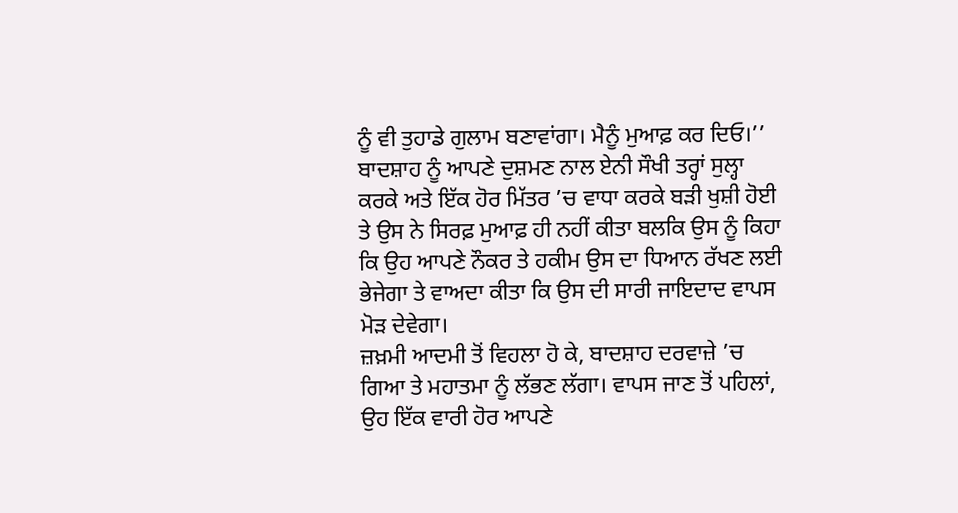ਨੂੰ ਵੀ ਤੁਹਾਡੇ ਗੁਲਾਮ ਬਣਾਵਾਂਗਾ। ਮੈਨੂੰ ਮੁਆਫ਼ ਕਰ ਦਿਓ।’’
ਬਾਦਸ਼ਾਹ ਨੂੰ ਆਪਣੇ ਦੁਸ਼ਮਣ ਨਾਲ ਏਨੀ ਸੌਖੀ ਤਰ੍ਹਾਂ ਸੁਲ੍ਹਾ ਕਰਕੇ ਅਤੇ ਇੱਕ ਹੋਰ ਮਿੱਤਰ ’ਚ ਵਾਧਾ ਕਰਕੇ ਬੜੀ ਖੁਸ਼ੀ ਹੋਈ ਤੇ ਉਸ ਨੇ ਸਿਰਫ਼ ਮੁਆਫ਼ ਹੀ ਨਹੀਂ ਕੀਤਾ ਬਲਕਿ ਉਸ ਨੂੰ ਕਿਹਾ ਕਿ ਉਹ ਆਪਣੇ ਨੌਕਰ ਤੇ ਹਕੀਮ ਉਸ ਦਾ ਧਿਆਨ ਰੱਖਣ ਲਈ ਭੇਜੇਗਾ ਤੇ ਵਾਅਦਾ ਕੀਤਾ ਕਿ ਉਸ ਦੀ ਸਾਰੀ ਜਾਇਦਾਦ ਵਾਪਸ ਮੋੜ ਦੇਵੇਗਾ।
ਜ਼ਖ਼ਮੀ ਆਦਮੀ ਤੋਂ ਵਿਹਲਾ ਹੋ ਕੇ, ਬਾਦਸ਼ਾਹ ਦਰਵਾਜ਼ੇ ’ਚ ਗਿਆ ਤੇ ਮਹਾਤਮਾ ਨੂੰ ਲੱਭਣ ਲੱਗਾ। ਵਾਪਸ ਜਾਣ ਤੋਂ ਪਹਿਲਾਂ, ਉਹ ਇੱਕ ਵਾਰੀ ਹੋਰ ਆਪਣੇ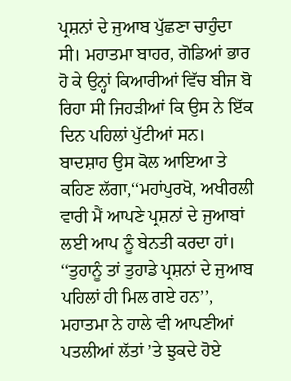ਪ੍ਰਸ਼ਨਾਂ ਦੇ ਜੁਆਬ ਪੁੱਛਣਾ ਚਾਹੁੰਦਾ ਸੀ। ਮਹਾਤਮਾ ਬਾਹਰ, ਗੋਡਿਆਂ ਭਾਰ ਹੋ ਕੇ ਉਨ੍ਹਾਂ ਕਿਆਰੀਆਂ ਵਿੱਚ ਬੀਜ ਬੋ ਰਿਹਾ ਸੀ ਜਿਹੜੀਆਂ ਕਿ ਉਸ ਨੇ ਇੱਕ ਦਿਨ ਪਹਿਲਾਂ ਪੁੱਟੀਆਂ ਸਨ।
ਬਾਦਸ਼ਾਹ ਉਸ ਕੋਲ ਆਇਆ ਤੇ ਕਹਿਣ ਲੱਗਾ,‘‘ਮਹਾਂਪੁਰਖੋ, ਅਖੀਰਲੀ ਵਾਰੀ ਮੈਂ ਆਪਣੇ ਪ੍ਰਸ਼ਨਾਂ ਦੇ ਜੁਆਬਾਂ ਲਈ ਆਪ ਨੂੰ ਬੇਨਤੀ ਕਰਦਾ ਹਾਂ।
‘‘ਤੁਹਾਨੂੰ ਤਾਂ ਤੁਹਾਡੇ ਪ੍ਰਸ਼ਨਾਂ ਦੇ ਜੁਆਬ ਪਹਿਲਾਂ ਹੀ ਮਿਲ ਗਏ ਹਨ’’, ਮਹਾਤਮਾ ਨੇ ਹਾਲੇ ਵੀ ਆਪਣੀਆਂ ਪਤਲੀਆਂ ਲੱਤਾਂ ’ਤੇ ਝੁਕਦੇ ਹੋਏ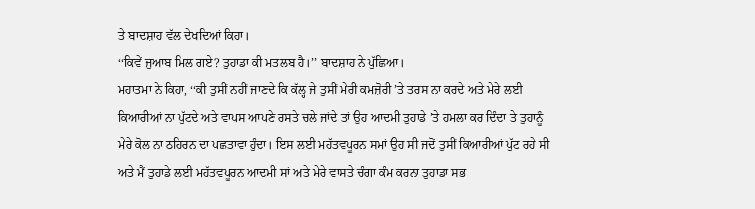ਤੇ ਬਾਦਸ਼ਾਹ ਵੱਲ ਦੇਖਦਿਆਂ ਕਿਹਾ।
‘‘ਕਿਵੇਂ ਜੁਆਬ ਮਿਲ ਗਏ? ਤੁਹਾਡਾ ਕੀ ਮਤਲਬ ਹੈ।’’ ਬਾਦਸ਼ਾਹ ਨੇ ਪੁੱਛਿਆ।
ਮਹਾਤਮਾ ਨੇ ਕਿਹਾ, ‘‘ਕੀ ਤੁਸੀਂ ਨਹੀਂ ਜਾਣਦੇ ਕਿ ਕੱਲ੍ਹ ਜੇ ਤੁਸੀਂ ਮੇਰੀ ਕਮਜ਼ੋਰੀ ’ਤੇ ਤਰਸ ਨਾ ਕਰਦੇ ਅਤੇ ਮੇਰੇ ਲਈ ਕਿਆਰੀਆਂ ਨਾ ਪੁੱਟਦੇ ਅਤੇ ਵਾਪਸ ਆਪਣੇ ਰਸਤੇ ਚਲੇ ਜਾਂਦੇ ਤਾਂ ਉਹ ਆਦਮੀ ਤੁਹਾਡੇ ’ਤੇ ਹਮਲਾ ਕਰ ਦਿੰਦਾ ਤੇ ਤੁਹਾਨੂੰ ਮੇਰੇ ਕੋਲ ਨਾ ਠਹਿਰਨ ਦਾ ਪਛਤਾਵਾ ਹੁੰਦਾ। ਇਸ ਲਈ ਮਹੱਤਵਪੂਰਨ ਸਮਾਂ ਉਹ ਸੀ ਜਦੋਂ ਤੁਸੀਂ ਕਿਆਰੀਆਂ ਪੁੱਟ ਰਹੇ ਸੀ ਅਤੇ ਮੈਂ ਤੁਹਾਡੇ ਲਈ ਮਹੱਤਵਪੂਰਨ ਆਦਮੀ ਸਾਂ ਅਤੇ ਮੇਰੇ ਵਾਸਤੇ ਚੰਗਾ ਕੰਮ ਕਰਨਾ ਤੁਹਾਡਾ ਸਭ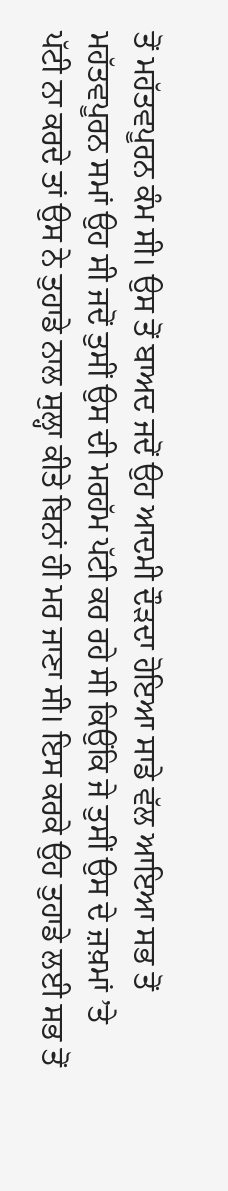ਤੋਂ ਮਹੱਤਵਪੂਰਨ ਕੰਮ ਸੀ। ਉਸ ਤੋਂ ਬਾਅਦ ਜਦੋਂ ਉਹ ਆਦਮੀ ਦੌੜਦਾ ਹੋਇਆ ਸਾਡੇ ਵੱਲ ਆਇਆ ਸਭ ਤੋਂ ਮਹੱਤਵਪੂਰਨ ਸਮਾਂ ਉਹ ਸੀ ਜਦੋਂ ਤੁਸੀਂ ਉਸ ਦੀ ਮਰਹੱਮ ਪੱਟੀ ਕਰ ਰਹੇ ਸੀ ਕਿਉਂਕਿ ਜੇ ਤੁਸੀਂ ਉਸ ਦੇ ਜ਼ਖ਼ਮਾਂ ’ਤੇ ਪੱਟੀ ਨਾ ਕਰਦੇ ਤਾਂ ਉਸ ਨੇ ਤੁਹਾਡੇ ਨਾਲ ਸੁਲ੍ਹਾ ਕੀਤੇ ਬਿਨਾਂ ਹੀ ਮਰ ਜਾਣਾ ਸੀ। ਇਸ ਕਰਕੇ ਉਹ ਤੁਹਾਡੇ ਲਈ ਸਭ ਤੋਂ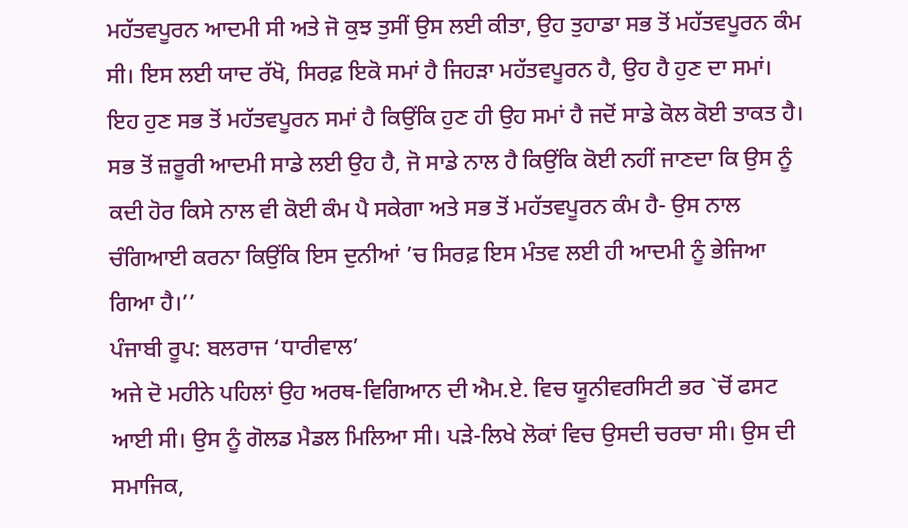ਮਹੱਤਵਪੂਰਨ ਆਦਮੀ ਸੀ ਅਤੇ ਜੋ ਕੁਝ ਤੁਸੀਂ ਉਸ ਲਈ ਕੀਤਾ, ਉਹ ਤੁਹਾਡਾ ਸਭ ਤੋਂ ਮਹੱਤਵਪੂਰਨ ਕੰਮ ਸੀ। ਇਸ ਲਈ ਯਾਦ ਰੱਖੋ, ਸਿਰਫ਼ ਇਕੋ ਸਮਾਂ ਹੈ ਜਿਹੜਾ ਮਹੱਤਵਪੂਰਨ ਹੈ, ਉਹ ਹੈ ਹੁਣ ਦਾ ਸਮਾਂ। ਇਹ ਹੁਣ ਸਭ ਤੋਂ ਮਹੱਤਵਪੂਰਨ ਸਮਾਂ ਹੈ ਕਿਉਂਕਿ ਹੁਣ ਹੀ ਉਹ ਸਮਾਂ ਹੈ ਜਦੋਂ ਸਾਡੇ ਕੋਲ ਕੋਈ ਤਾਕਤ ਹੈ। ਸਭ ਤੋਂ ਜ਼ਰੂਰੀ ਆਦਮੀ ਸਾਡੇ ਲਈ ਉਹ ਹੈ, ਜੋ ਸਾਡੇ ਨਾਲ ਹੈ ਕਿਉਂਕਿ ਕੋਈ ਨਹੀਂ ਜਾਣਦਾ ਕਿ ਉਸ ਨੂੰ ਕਦੀ ਹੋਰ ਕਿਸੇ ਨਾਲ ਵੀ ਕੋਈ ਕੰਮ ਪੈ ਸਕੇਗਾ ਅਤੇ ਸਭ ਤੋਂ ਮਹੱਤਵਪੂਰਨ ਕੰਮ ਹੈ- ਉਸ ਨਾਲ ਚੰਗਿਆਈ ਕਰਨਾ ਕਿਉਂਕਿ ਇਸ ਦੁਨੀਆਂ ’ਚ ਸਿਰਫ਼ ਇਸ ਮੰਤਵ ਲਈ ਹੀ ਆਦਮੀ ਨੂੰ ਭੇਜਿਆ ਗਿਆ ਹੈ।’’
ਪੰਜਾਬੀ ਰੂਪ: ਬਲਰਾਜ ‘ਧਾਰੀਵਾਲ’
ਅਜੇ ਦੋ ਮਹੀਨੇ ਪਹਿਲਾਂ ਉਹ ਅਰਥ-ਵਿਗਿਆਨ ਦੀ ਐਮ.ਏ. ਵਿਚ ਯੂਨੀਵਰਸਿਟੀ ਭਰ `ਚੋਂ ਫਸਟ ਆਈ ਸੀ। ਉਸ ਨੂੰ ਗੋਲਡ ਮੈਡਲ ਮਿਲਿਆ ਸੀ। ਪੜੇ-ਲਿਖੇ ਲੋਕਾਂ ਵਿਚ ਉਸਦੀ ਚਰਚਾ ਸੀ। ਉਸ ਦੀ ਸਮਾਜਿਕ,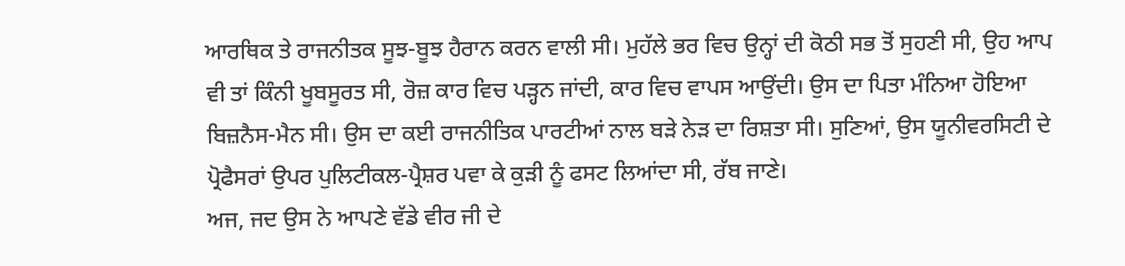ਆਰਥਿਕ ਤੇ ਰਾਜਨੀਤਕ ਸੂਝ-ਬੂਝ ਹੈਰਾਨ ਕਰਨ ਵਾਲੀ ਸੀ। ਮੁਹੱਲੇ ਭਰ ਵਿਚ ਉਨ੍ਹਾਂ ਦੀ ਕੋਠੀ ਸਭ ਤੋਂ ਸੁਹਣੀ ਸੀ, ਉਹ ਆਪ ਵੀ ਤਾਂ ਕਿੰਨੀ ਖੂਬਸੂਰਤ ਸੀ, ਰੋਜ਼ ਕਾਰ ਵਿਚ ਪੜ੍ਹਨ ਜਾਂਦੀ, ਕਾਰ ਵਿਚ ਵਾਪਸ ਆਉਂਦੀ। ਉਸ ਦਾ ਪਿਤਾ ਮੰਨਿਆ ਹੋਇਆ ਬਿਜ਼ਨੈਸ-ਮੈਨ ਸੀ। ਉਸ ਦਾ ਕਈ ਰਾਜਨੀਤਿਕ ਪਾਰਟੀਆਂ ਨਾਲ ਬੜੇ ਨੇੜ ਦਾ ਰਿਸ਼ਤਾ ਸੀ। ਸੁਣਿਆਂ, ਉਸ ਯੂਨੀਵਰਸਿਟੀ ਦੇ ਪ੍ਰੋਫੈਸਰਾਂ ਉਪਰ ਪੁਲਿਟੀਕਲ-ਪ੍ਰੈਸ਼ਰ ਪਵਾ ਕੇ ਕੁੜੀ ਨੂੰ ਫਸਟ ਲਿਆਂਦਾ ਸੀ, ਰੱਬ ਜਾਣੇ।
ਅਜ, ਜਦ ਉਸ ਨੇ ਆਪਣੇ ਵੱਡੇ ਵੀਰ ਜੀ ਦੇ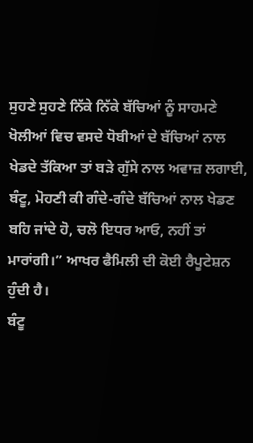ਸੁਹਣੇ ਸੁਹਣੇ ਨਿੱਕੇ ਨਿੱਕੇ ਬੱਚਿਆਂ ਨੂੰ ਸਾਹਮਣੇ ਖੋਲੀਆਂ ਵਿਚ ਵਸਦੇ ਧੋਬੀਆਂ ਦੇ ਬੱਚਿਆਂ ਨਾਲ ਖੇਡਦੇ ਤੱਕਿਆ ਤਾਂ ਬੜੇ ਗੁੱਸੇ ਨਾਲ ਅਵਾਜ਼ ਲਗਾਈ, ਬੰਟੂ, ਮੋਹਣੀ ਕੀ ਗੰਦੇ-ਗੰਦੇ ਬੱਚਿਆਂ ਨਾਲ ਖੇਡਣ ਬਹਿ ਜਾਂਦੇ ਹੋ, ਚਲੋ ਇਧਰ ਆਓ, ਨਹੀਂ ਤਾਂ ਮਾਰਾਂਗੀ।” ਆਖਰ ਫੈਮਿਲੀ ਦੀ ਕੋਈ ਰੈਪੂਟੇਸ਼ਨ ਹੁੰਦੀ ਹੈ।
ਬੰਟੂ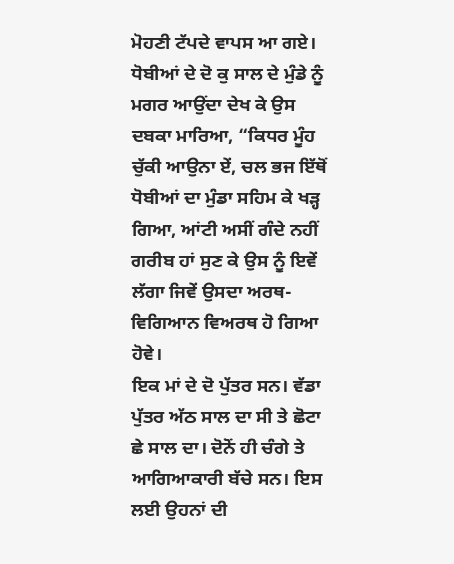ਮੋਹਣੀ ਟੱਪਦੇ ਵਾਪਸ ਆ ਗਏ। ਧੋਬੀਆਂ ਦੇ ਦੋ ਕੁ ਸਾਲ ਦੇ ਮੁੰਡੇ ਨੂੰ ਮਗਰ ਆਉਂਦਾ ਦੇਖ ਕੇ ਉਸ ਦਬਕਾ ਮਾਰਿਆ, “ਕਿਧਰ ਮੂੰਹ ਚੁੱਕੀ ਆਉਨਾ ਏਂ, ਚਲ ਭਜ ਇੱਥੋਂ ਧੋਬੀਆਂ ਦਾ ਮੁੰਡਾ ਸਹਿਮ ਕੇ ਖੜ੍ਹ ਗਿਆ, ਆਂਟੀ ਅਸੀਂ ਗੰਦੇ ਨਹੀਂ ਗਰੀਬ ਹਾਂ ਸੁਣ ਕੇ ਉਸ ਨੂੰ ਇਵੇਂ ਲੱਗਾ ਜਿਵੇਂ ਉਸਦਾ ਅਰਥ-ਵਿਗਿਆਨ ਵਿਅਰਥ ਹੋ ਗਿਆ ਹੋਵੇ।
ਇਕ ਮਾਂ ਦੇ ਦੋ ਪੁੱਤਰ ਸਨ। ਵੱਡਾ ਪੁੱਤਰ ਅੱਠ ਸਾਲ ਦਾ ਸੀ ਤੇ ਛੋਟਾ ਛੇ ਸਾਲ ਦਾ। ਦੋਨੋਂ ਹੀ ਚੰਗੇ ਤੇ ਆਗਿਆਕਾਰੀ ਬੱਚੇ ਸਨ। ਇਸ ਲਈ ਉਹਨਾਂ ਦੀ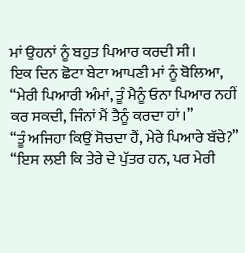ਮਾਂ ਉਹਨਾਂ ਨੂੰ ਬਹੁਤ ਪਿਆਰ ਕਰਦੀ ਸੀ।
ਇਕ ਦਿਨ ਛੋਟਾ ਬੇਟਾ ਆਪਣੀ ਮਾਂ ਨੂੰ ਬੋਲਿਆ, “ਮੇਰੀ ਪਿਆਰੀ ਅੰਮਾਂ, ਤੂੰ ਮੈਨੂੰ ਓਨਾ ਪਿਆਰ ਨਹੀਂ ਕਰ ਸਕਦੀ, ਜਿੰਨਾਂ ਮੈਂ ਤੈਨੂੰ ਕਰਦਾ ਹਾਂ।”
“ਤੂੰ ਅਜਿਹਾ ਕਿਉਂ ਸੋਚਦਾ ਹੈਂ, ਮੇਰੇ ਪਿਆਰੇ ਬੱਚੇ?”
“ਇਸ ਲਈ ਕਿ ਤੇਰੇ ਦੇ ਪੁੱਤਰ ਹਨ, ਪਰ ਮੇਰੀ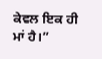ਕੇਵਲ ਇਕ ਹੀ ਮਾਂ ਹੈ।”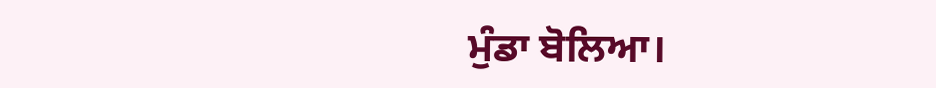ਮੁੰਡਾ ਬੋਲਿਆ।